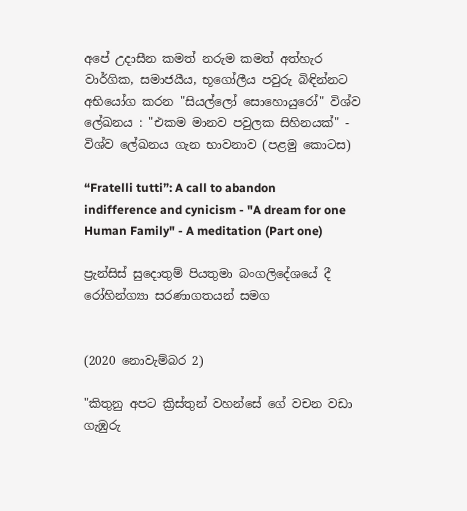අපේ උදාසීන කමත් නරුම කමත් අත්හැර වාර්ගික, සමාජයීය, භූගෝලීය පවුරු බිඳින්නට අභියෝග කරන "සියල්ලෝ සොහොයුරෝ" විශ්ව ලේඛනය : "එකම මානව පවුලක සිහිනයක්" - විශ්ව ලේඛනය ගැන භාවනාව (පළමු කොටස)

“Fratelli tutti”: A call to abandon indifference and cynicism - "A dream for one Human Family" - A meditation (Part one)

ප්‍රැන්සිස් සුදොතුම් පියතුමා බංගලිදේශයේ දී රෝහින්ග්‍යා සරණාගතයන් සමග


(2020 නොවැම්බර 2)

"කිතුනු අපට ක්‍රිස්තුන් වහන්සේ ගේ වචන වඩා ගැඹුරු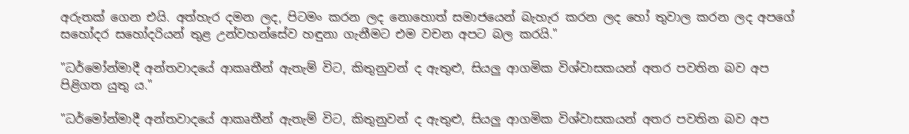අරුතක් ගෙන එයි. අත්හැර දමන ලද, පිටමං කරන ලද නොහොත් සමාජයෙන් බැහැර කරන ලද හෝ තුවාල කරන ලද අපගේ සහෝදර සහෝදරියන් තුළ උන්වහන්සේව හඳුනා ගැනීමට එම වචන අපට බල කරයි."

"ධර්මෝන්මාදී අන්තවාදයේ ආකෘතීන් ඇතැම් විට, කිතුනුවන් ද ඇතුළු, සියලු ආගමික විශ්වාසකයන් අතර පවතින බව අප පිළිගත යුතු ය."

"ධර්මෝන්මාදී අන්තවාදයේ ආකෘතීන් ඇතැම් විට, කිතුනුවන් ද ඇතුළු, සියලු ආගමික විශ්වාසකයන් අතර පවතින බව අප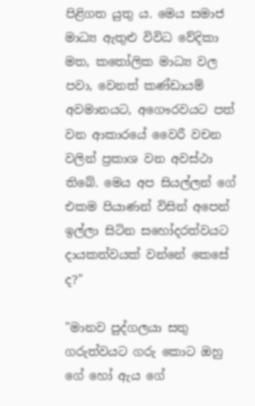පිළිගත යුතු ය. මෙය සමාජ මාධ්‍ය ඇතුළු විවිධ වේදිකා මත, කතෝලික මාධ්‍ය වල පවා, වෙනත් කණ්ඩායම් අවමානයට, අගෞරවයට පත් වන ආකාරයේ වෛරී වචන වලින් ප්‍රකාශ වන අවස්ථා තිබේ. මෙය අප සියල්ලන් ගේ එකම පියාණන් විසින් අපෙන් ඉල්ලා සිටින සහෝදරත්වයට දායකත්වයක් වන්නේ කෙසේ ද?"

"මානව පුද්ගලයා සතු ගරුත්වයට ගරු කොට ඔහු ගේ හෝ ඇය ගේ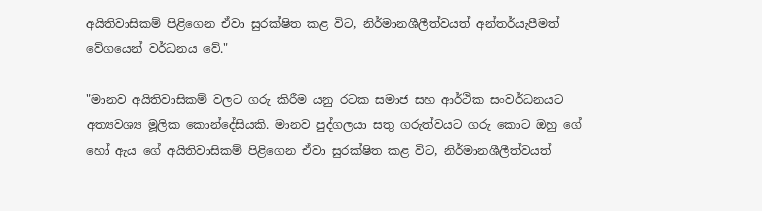අයිතිවාසිකම් පිළිගෙන ඒවා සුරක්ෂිත කළ විට, නිර්මානශීලීත්වයත් අන්තර්යැපීමත් වේගයෙන් වර්ධනය වේ."

"මානව අයිතිවාසිකම් වලට ගරු කිරීම යනු රටක සමාජ සහ ආර්ථික සංවර්ධනයට අත්‍යවශ්‍ය මූලික කොන්දේසියකි. මානව පුද්ගලයා සතු ගරුත්වයට ගරු කොට ඔහු ගේ හෝ ඇය ගේ අයිතිවාසිකම් පිළිගෙන ඒවා සුරක්ෂිත කළ විට, නිර්මානශීලීත්වයත්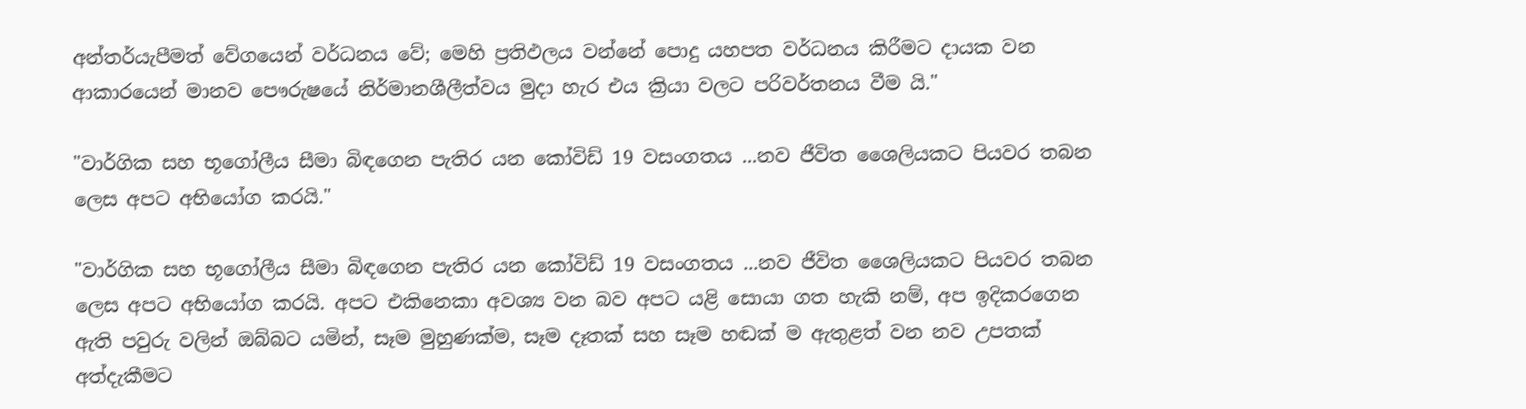අන්තර්යැපීමත් වේගයෙන් වර්ධනය වේ; මෙහි ප්‍රතිඵලය වන්නේ පොදු යහපත වර්ධනය කිරීමට දායක වන ආකාරයෙන් මානව පෞරුෂයේ නිර්මානශීලීත්වය මුදා හැර එය ක්‍රියා වලට පරිවර්තනය වීම යි."

"වාර්ගික සහ භූගෝලීය සීමා බිඳගෙන පැතිර යන කෝවිඩ් 19 වසංගතය ...නව ජීවිත ශෛලියකට පියවර තබන ලෙස අපට අභියෝග කරයි."

"වාර්ගික සහ භූගෝලීය සීමා බිඳගෙන පැතිර යන කෝවිඩ් 19 වසංගතය ...නව ජීවිත ශෛලියකට පියවර තබන ලෙස අපට අභියෝග කරයි. අපට එකිනෙකා අවශ්‍ය වන බව අපට යළි සොයා ගත හැකි නම්, අප ඉදිකරගෙන ඇති පවුරු වලින් ඔබ්බට යමින්, සෑම මුහුණක්ම, සෑම දෑතක් සහ සෑම හඬක් ම ඇතුළත් වන නව උපතක් අත්දැකීමට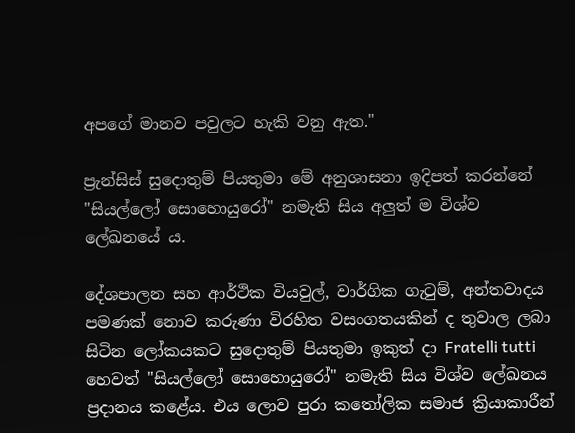අපගේ මානව පවුලට හැකි වනු ඇත."

ප්‍රැන්සිස් සුදොතුම් පියතුමා මේ අනුශාසනා ඉදිපත් කරන්නේ "සියල්ලෝ සොහොයුරෝ" නමැති සිය අලුත් ම විශ්ව ලේඛනයේ ය.

දේශපාලන සහ ආර්ථික වියවුල්, වාර්ගික ගැටුම්, අන්තවාදය පමණක් නොව කරුණා විරහිත වසංගතයකින් ද තුවාල ලබා සිටින ලෝකයකට සුදොතුම් පියතුමා ඉකුත් දා Fratelli tutti හෙවත් "සියල්ලෝ සොහොයුරෝ" නමැති සිය විශ්ව ලේඛනය ප්‍රදානය කළේය. එය ලොව පුරා කතෝලික සමාජ ක්‍රියාකාරීන්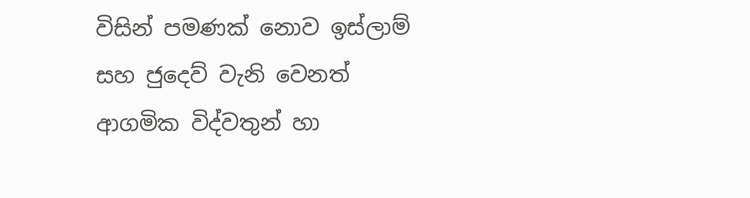විසින් පමණක් නොව ඉස්ලාම් සහ ජුදෙව් වැනි වෙනත් ආගමික විද්වතුන් හා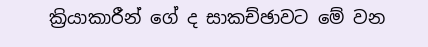ක්‍රියාකාරීන් ගේ ද සාකච්ඡාවට මේ වන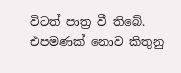විටත් පාත්‍ර වී තිබේ. එපමණක් නොව කිතුනු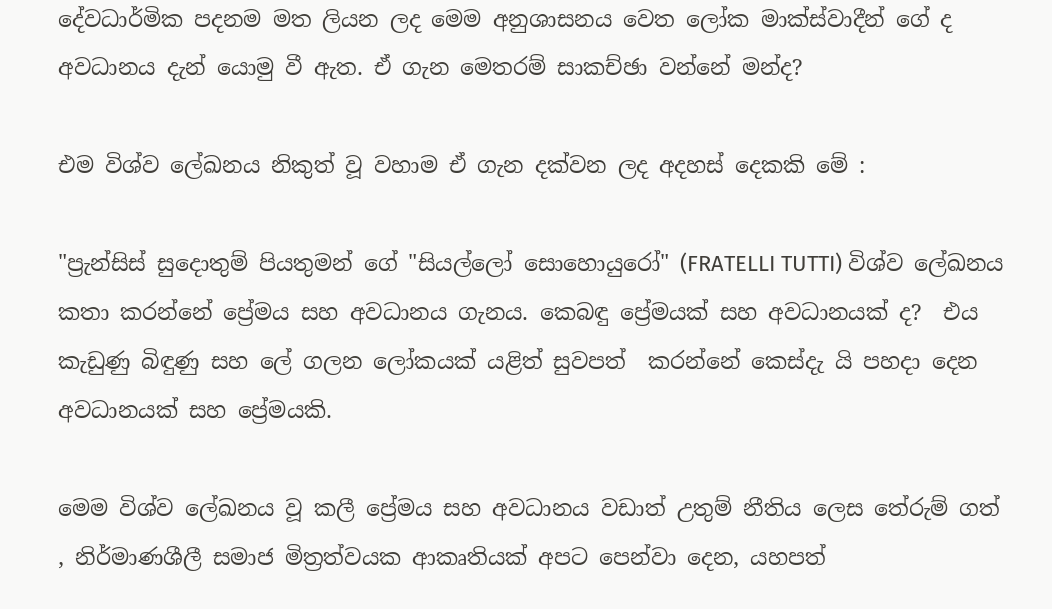දේවධාර්මික පදනම මත ලියන ලද මෙම අනුශාසනය වෙත ලෝක මාක්ස්වාදීන් ගේ ද අවධානය දැන් යොමු වී ඇත. ඒ ගැන මෙතරම් සාකච්ඡා වන්නේ මන්ද?

එම විශ්ව ලේඛනය නිකුත් වූ වහාම ඒ ගැන දක්වන ලද අදහස් දෙකකි මේ :

"ප්‍රැන්සිස් සුදොතුම් පියතුමන් ගේ "සියල්ලෝ සොහොයුරෝ" (FRATELLI TUTTI) විශ්ව ලේඛනය කතා කරන්නේ ප්‍රේමය සහ අවධානය ගැනය. කෙබඳු ප්‍රේමයක් සහ අවධානයක් ද?  එය කැඩුණු බිඳුණු සහ ලේ ගලන ලෝකයක් යළිත් සුවපත්  කරන්නේ කෙස්දැ යි පහදා දෙන අවධානයක් සහ ප්‍රේමයකි.

මෙම විශ්ව ලේඛනය වූ කලී ප්‍රේමය සහ අවධානය වඩාත් උතුම් නීතිය ලෙස තේරුම් ගත් , නිර්මාණශීලී සමාජ මිත්‍රත්වයක ආකෘතියක් අපට පෙන්වා දෙන, යහපත්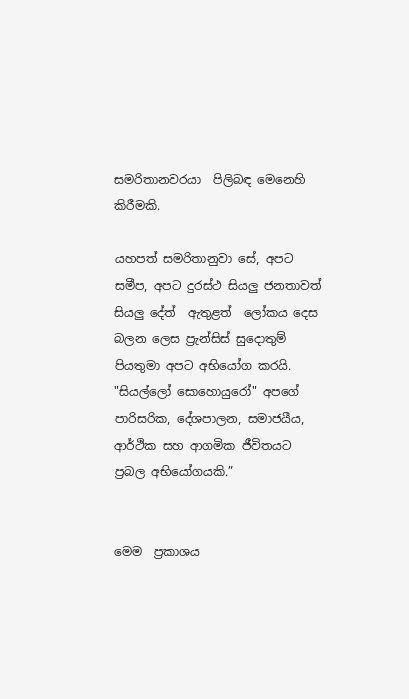සමරිතානවරයා  පිලිබඳ මෙනෙහි කිරීමකි.

යහපත් සමරිතානුවා සේ, අපට සමීප, අපට දුරස්ථ සියලු ජනතාවත් සියලු දේත්  ඇතුළත්  ලෝකය දෙස බලන ලෙස ප්‍රැන්සිස් සුදොතුම් පියතුමා අපට අභියෝග කරයි. "සියල්ලෝ සොහොයුරෝ" අපගේ පාරිසරික, දේශපාලන, සමාජයීය, ආර්ථික සහ ආගමික ජීවිතයට ප්‍රබල අභියෝගයකි.”


මෙම  ප්‍රකාශය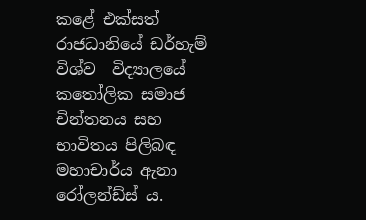කළේ එක්සත් රාජධානියේ ඩර්හැම් විශ්ව  විද්‍යාලයේ කතෝලික සමාජ චින්තනය සහ භාවිතය පිලිබඳ මහාචාර්ය ඇනා රෝලන්ඩ්ස් ය.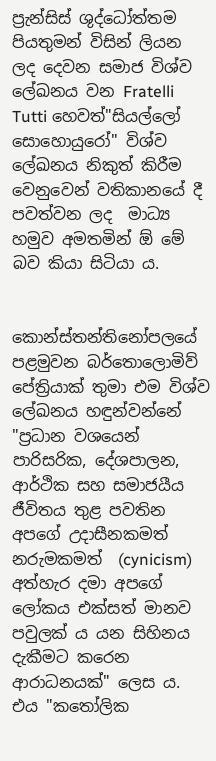ප්‍රැන්සිස් ශුද්ධෝත්තම පියතුමන් විසින් ලියන ලද දෙවන සමාජ විශ්ව ලේඛනය වන Fratelli Tutti හෙවත්"සියල්ලෝ සොහොයුරෝ" විශ්ව ලේඛනය නිකුත් කිරීම වෙනුවෙන් වතිකානයේ දී  පවත්වන ලද  මාධ්‍ය හමුව අමතමින් ඕ මේ බව කියා සිටියා ය.


කොන්ස්තන්තිනෝපලයේ පළමුවන බර්තොලොමිව් පේත්‍රියාක් තුමා එම විශ්ව ලේඛනය හඳුන්වන්නේ "ප්‍රධාන වශයෙන්  පාරිසරික, දේශපාලන, ආර්ථික සහ සමාජයීය ජීවිතය තුළ පවතින අපගේ උදාසීනකමත් නරුමකමත්  (cynicism) අත්හැර දමා අපගේ ලෝකය එක්සත් මානව පවුලක් ය යන සිහිනය දැකීමට කරෙන ආරාධනයක්" ලෙස ය. එය "කතෝලික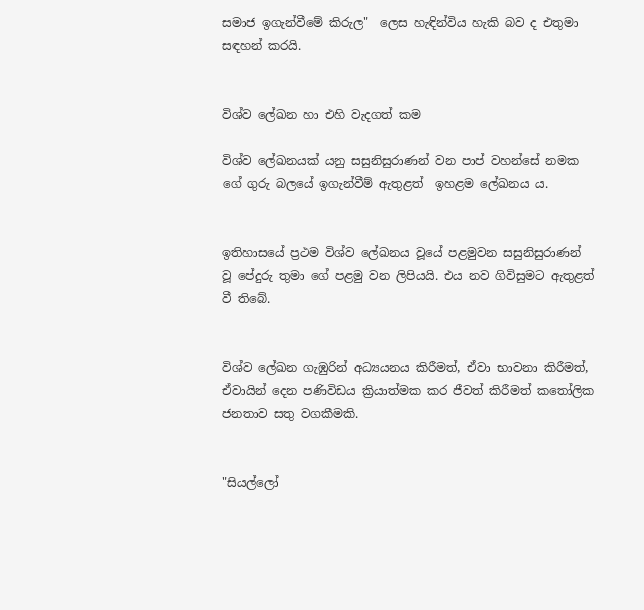සමාජ ඉගැන්වීමේ කිරුල"  ලෙස හැඳින්විය හැකි බව ද එතුමා සඳහන් කරයි.


විශ්ව ලේඛන හා එහි වැදගත් කම

විශ්ව ලේඛනයක් යනු සසුනිසුරාණන් වන පාප් වහන්සේ නමක ගේ ගුරු බලයේ ඉගැන්වීම් ඇතුළත්  ඉහළම ලේඛනය ය.


ඉතිහාසයේ ප්‍රථම විශ්ව ලේඛනය වූයේ පළමුවන සසුනිසුරාණන් වූ පේදුරු තුමා ගේ පළමු වන ලිපියයි. එය නව ගිවිසුමට ඇතුළත් වී තිබේ.


විශ්ව ලේඛන ගැඹුරින් අධ්‍යයනය කිරීමත්, ඒවා භාවනා කිරීමත්, ඒවායින් දෙන පණිවිඩය ක්‍රියාත්මක කර ජීවත් කිරීමත් කතෝලික ජනතාව සතු වගකීමකි.


"සියල්ලෝ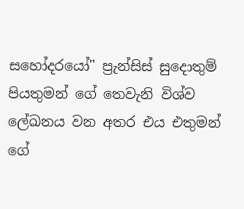සහෝදරයෝ" ප්‍රැන්සිස් සුදොතුම් පියතුමන් ගේ තෙවැනි විශ්ව ලේඛනය වන අතර එය එතුමන් ගේ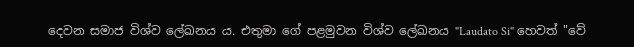දෙවන සමාජ විශ්ව ලේඛනය ය. එතුමා ගේ පළමුවන විශ්ව ලේඛනය "Laudato Si" හෙවත් "වේ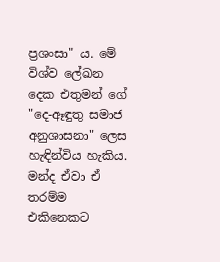ප්‍රශංසා" ය. මේ විශ්ව ලේඛන දෙක එතුමන් ගේ "දෙ-ඈඳුතු සමාජ අනුශාසනා" ලෙස හැඳින්විය හැකිය. මන්ද ඒවා ඒ තරම්ම එකිනෙකට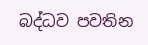බද්ධව පවතින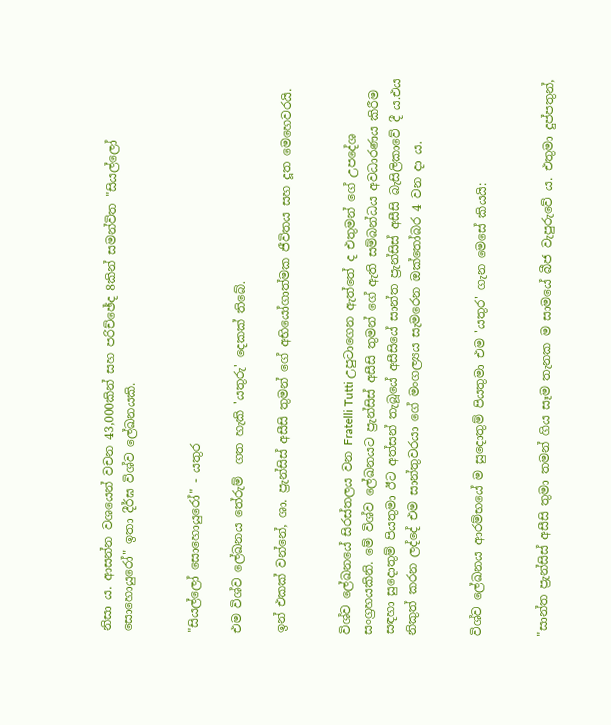නිසා ය. ආසන්න වශයෙන් වචන 43,000කින් සහ පරිච්ඡේද 8කින් සමන්විත "සියල්ලෝ සොහොයුරෝ" ඉතා දීර්ඝ විශ්ව ලේඛනයකි.


"සියල්ලෝ සොහොයුරෝ" - යතුර

එම විශ්ව ලේඛනය තේරුම්  ගත හැකි 'යතුරු' දෙකක් තිබේ.

ඉන් එකක් වන්නේ, ශා. ප්‍රැන්සිස් අසීසි තුමන් ගේ අභියෝගාත්මක ජීවිතය සහ දූත මෙහෙවරයි.


විශ්ව ලේඛනයේ සිරස්තලය වන Fratelli Tutti උපුටාගෙන ඇත්තේ ද එතුමන් ගේ උපදේශ සංග්‍රහයකිනි. මේ විශ්ව ලේඛනයට ප්‍රැන්සිස් අසීසි තුමන් ගේ ඇති සම්බන්ධය අවධාරණය කිරීම සඳහා සුදොතුම් පියතුමා ඊට අත්සන් තැබූයේ අසීසියේ සාන්ත ප්‍රැන්සිස් අසීසි බැසිලිකාවේ දී ය.එය නිකුත් කරන ලද්දේ එම සාන්තුවරයා ගේ මංගල්‍යය සැමරෙන ඔක්තෝබර 4 වන දා ය.


විශ්ව ලේඛනය ආරම්භයේ ම සුදොතුම් පියතුමා එම 'යතුර' ගැන මෙසේ කියයි:


"සාන්ත ප්‍රැන්සිස් අසීසි තුමා තමන් ගිය සෑම තැනක ම සාමයේ බීජ වැපුරුවේ ය. එතුමා දුප්පතුන්,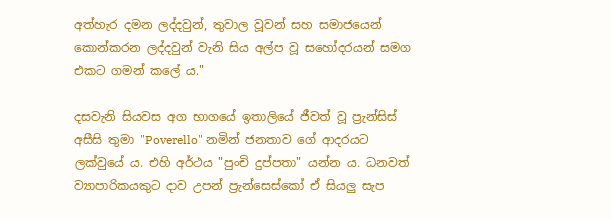අත්හැර දමන ලද්දවුන්, තුවාල වූවන් සහ සමාජයෙන් කොන්කරන ලද්දවුන් වැනි සිය අල්ප වූ සහෝදරයන් සමග එකට ගමන් කලේ ය."

දසවැනි සියවස අග භාගයේ ඉතාලියේ ජීවත් වූ ප්‍රැන්සිස් අසීසි තුමා "Poverello" නමින් ජනතාව ගේ ආදරයට ලක්වුයේ ය. එහි අර්ථය "පුංචි දුප්පතා" යන්න ය. ධනවත් ව්‍යාපාරිකයකුට දාව උපන් ප්‍රැන්සෙස්කෝ ඒ සියලු සැප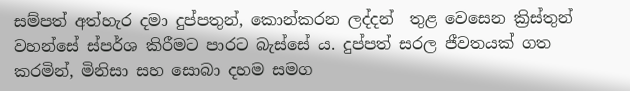සම්පත් අත්හැර දමා දුප්පතුන්, කොන්කරන ලද්දන්  තුළ වෙසෙන ක්‍රිස්තුන් වහන්සේ ස්පර්ශ කිරීමට පාරට බැස්සේ ය. දුප්පත් සරල ජීවතයක් ගත කරමින්, මිනිසා සහ සොබා දහම සමග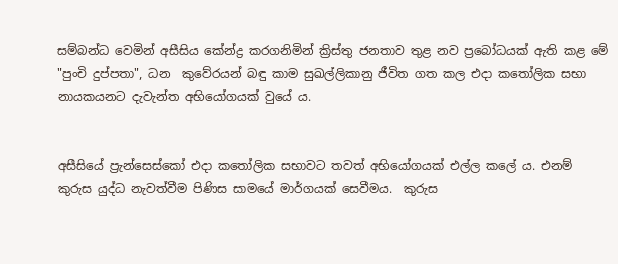සම්බන්ධ වෙමින් අසීසිය කේන්ද්‍ර කරගනිමින් ක්‍රිස්තු ජනතාව තුළ නව ප්‍රබෝධයක් ඇති කළ මේ "පුංචි දුප්පතා", ධන  කුවේරයන් බඳු කාම සුඛල්ලිකානු ජීවිත ගත කල එදා කතෝලික සභා නායකයනට දැවැන්ත අභියෝගයක් වුයේ ය.


අසීසියේ ප්‍රැන්සෙස්කෝ එදා කතෝලික සභාවට තවත් අභියෝගයක් එල්ල කලේ ය. එනම් කුරුස යුද්ධ නැවත්වීම පිණිස සාමයේ මාර්ගයක් සෙවීමය.  කුරුස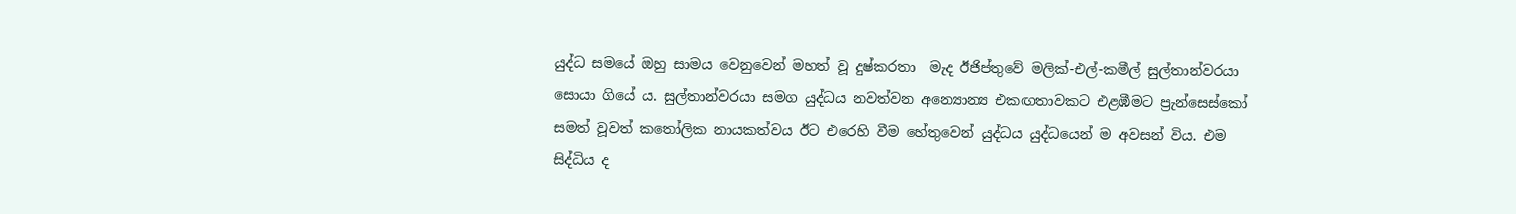යුද්ධ සමයේ ඔහු සාමය වෙනුවෙන් මහත් වූ දුෂ්කරතා  මැද ඊජිප්තුවේ මලික්-එල්-කමීල් සුල්තාන්වරයා සොයා ගියේ ය. සුල්තාන්වරයා සමග යුද්ධය නවත්වන අන්‍යොන්‍ය එකඟතාවකට එළඹීමට ප්‍රැන්සෙස්කෝ සමත් වූවත් කතෝලික නායකත්වය ඊට එරෙහි වීම හේතුවෙන් යුද්ධය යුද්ධයෙන් ම අවසන් විය. එම සිද්ධිය ද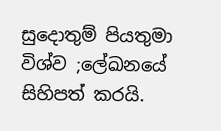සුදොතුම් පියතුමා විශ්ව ;ලේඛනයේ සිහිපත් කරයි.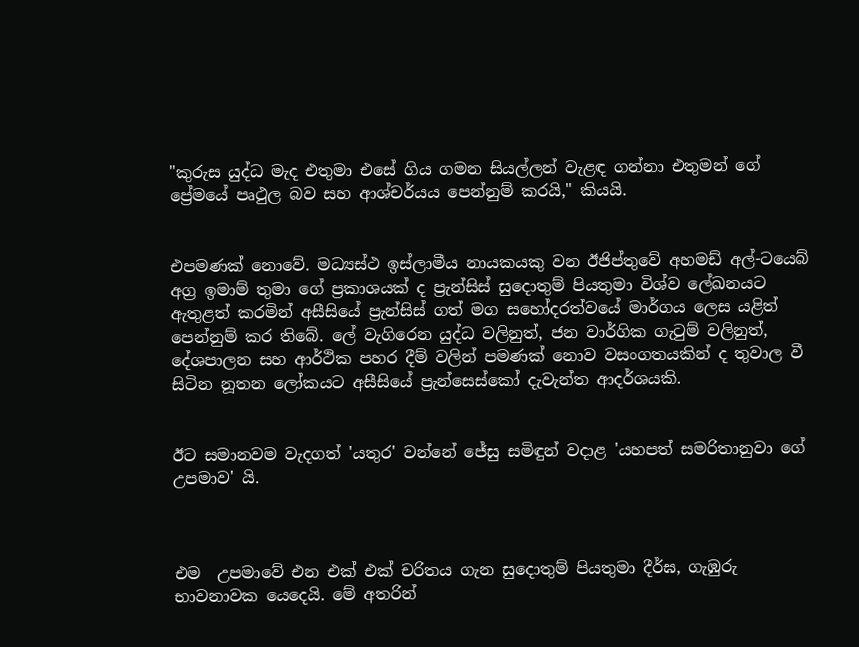"කුරුස යුද්ධ මැද එතුමා එසේ ගිය ගමන සියල්ලන් වැළඳ ගන්නා එතුමන් ගේ ප්‍රේමයේ පෘථුල බව සහ ආශ්චර්යය පෙන්නුම් කරයි," කියයි.


එපමණක් නොවේ. මධ්‍යස්ථ ඉස්ලාමීය නායකයකු වන ඊජිප්තුවේ අහමඩ් අල්-ටයෙබ් අග්‍ර ඉමාම් තුමා ගේ ප්‍රකාශයක් ද ප්‍රැන්සිස් සුදොතුම් පියතුමා විශ්ව ලේඛනයට ඇතුළත් කරමින් අසීසියේ ප්‍රැන්සිස් ගත් මග සහෝදරත්වයේ මාර්ගය ලෙස යළිත් පෙන්නුම් කර තිබේ. ලේ වැගිරෙන යුද්ධ වලිනුත්, ජන වාර්ගික ගැටුම් වලිනුත්, දේශපාලන සහ ආර්ථික පහර දීම් වලින් පමණක් නොව වසංගතයකින් ද තුවාල වී සිටින නූතන ලෝකයට අසීසියේ ප්‍රැන්සෙස්කෝ දැවැන්ත ආදර්ශයකි.


ඊට සමානවම වැදගත් 'යතුර' වන්නේ ජේසු සමිඳුන් වදාළ 'යහපත් සමරිතානුවා ගේ උපමාව' යි.



එම  උපමාවේ එන එක් එක් චරිතය ගැන සුදොතුම් පියතුමා දීර්ඝ, ගැඹුරු භාවනාවක යෙදෙයි. මේ අතරින්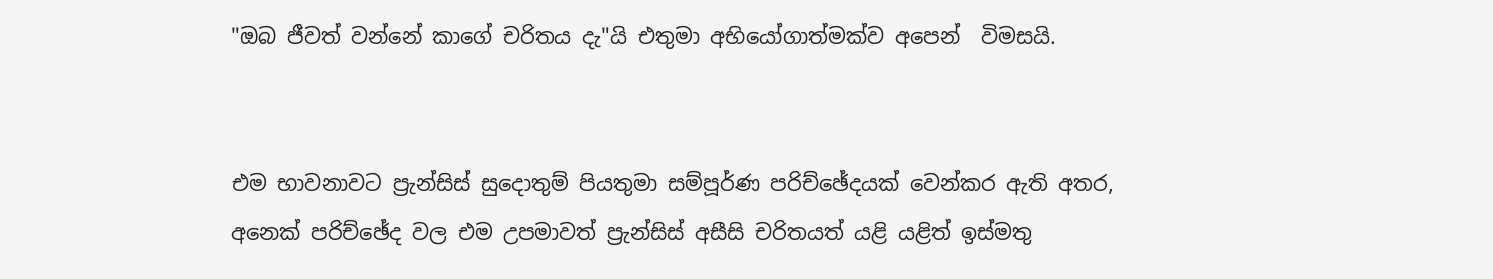"ඔබ ජීවත් වන්නේ කාගේ චරිතය දැ"යි එතුමා අභියෝගාත්මක්ව අපෙන්  විමසයි.


එම භාවනාවට ප්‍රැන්සිස් සුදොතුම් පියතුමා සම්පූර්ණ පරිච්ඡේදයක් වෙන්කර ඇති අතර, අනෙක් පරිච්ඡේද වල එම උපමාවත් ප්‍රැන්සිස් අසීසි චරිතයත් යළි යළිත් ඉස්මතු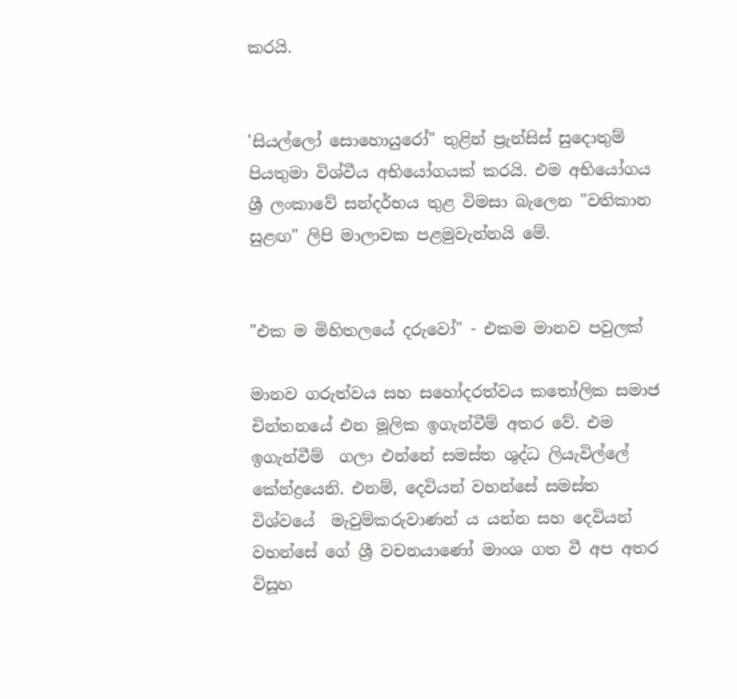කරයි.


'සියල්ලෝ සොහොයුරෝ" තුළින් ප්‍රැන්සිස් සුදොතුම් පියතුමා විශ්වීය අභියෝගයක් කරයි. එම අභියෝගය ශ්‍රී ලංකාවේ සන්දර්භය තුළ විමසා බැලෙන "වතිකාන සුළඟ" ලිපි මාලාවක පළමුවැන්නයි මේ.


"එක ම මිහිතලයේ දරුවෝ" - එකම මානව පවුලක්

මානව ගරුත්වය සහ සහෝදරත්වය කතෝලික සමාජ චින්තනයේ එන මූලික ඉගැන්වීම් අතර වේ. එම ඉගැන්වීම්  ගලා එන්නේ සමස්ත ශුද්ධ ලියැවිල්ලේ කේන්ද්‍රයෙනි. එනම්, දෙවියන් වහන්සේ සමස්ත විශ්වයේ  මැවුම්කරුවාණන් ය යන්න සහ දෙවියන් වහන්සේ ගේ ශ්‍රී වචනයාණෝ මාංශ ගත වී අප අතර විසූහ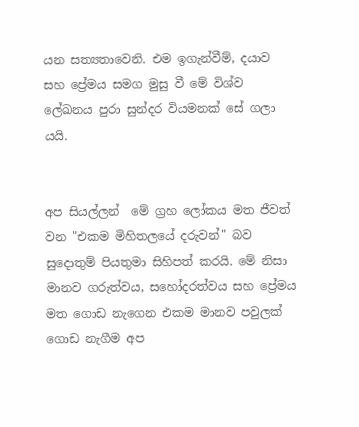යන සත්‍යතාවෙනි. එම ඉගැන්වීම්, දයාව සහ ප්‍රේමය සමග මුසු වී මේ විශ්ව ලේඛනය පුරා සුන්දර වියමනක් සේ ගලා යයි.


අප සියල්ලන්  මේ ග්‍රහ ලෝකය මත ජීවත් වන "එකම මිහිතලයේ දරුවන්" බව සුදොතුම් පියතුමා සිහිපත් කරයි. මේ නිසා  මානව ගරුත්වය, සහෝදරත්වය සහ ප්‍රේමය මත ගොඩ නැගෙන එකම මානව පවුලක් ගොඩ නැගීම අප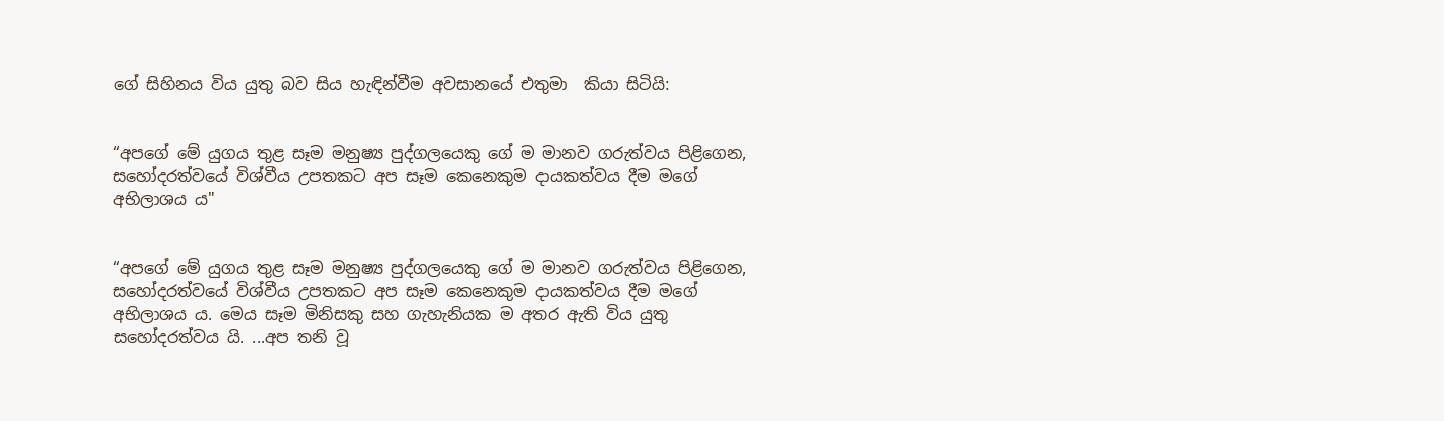ගේ සිහිනය විය යුතු බව සිය හැඳින්වීම අවසානයේ එතුමා  කියා සිටියි:


“අපගේ මේ යුගය තුළ සෑම මනුෂ්‍ය පුද්ගලයෙකු ගේ ම මානව ගරුත්වය පිළිගෙන, සහෝදරත්වයේ විශ්වීය උපතකට අප සෑම කෙනෙකුම දායකත්වය දීම මගේ අභිලාශය ය"


“අපගේ මේ යුගය තුළ සෑම මනුෂ්‍ය පුද්ගලයෙකු ගේ ම මානව ගරුත්වය පිළිගෙන, සහෝදරත්වයේ විශ්වීය උපතකට අප සෑම කෙනෙකුම දායකත්වය දීම මගේ අභිලාශය ය. මෙය සෑම මිනිසකු සහ ගැහැනියක ම අතර ඇති විය යුතු සහෝදරත්වය යි. ...අප තනි වූ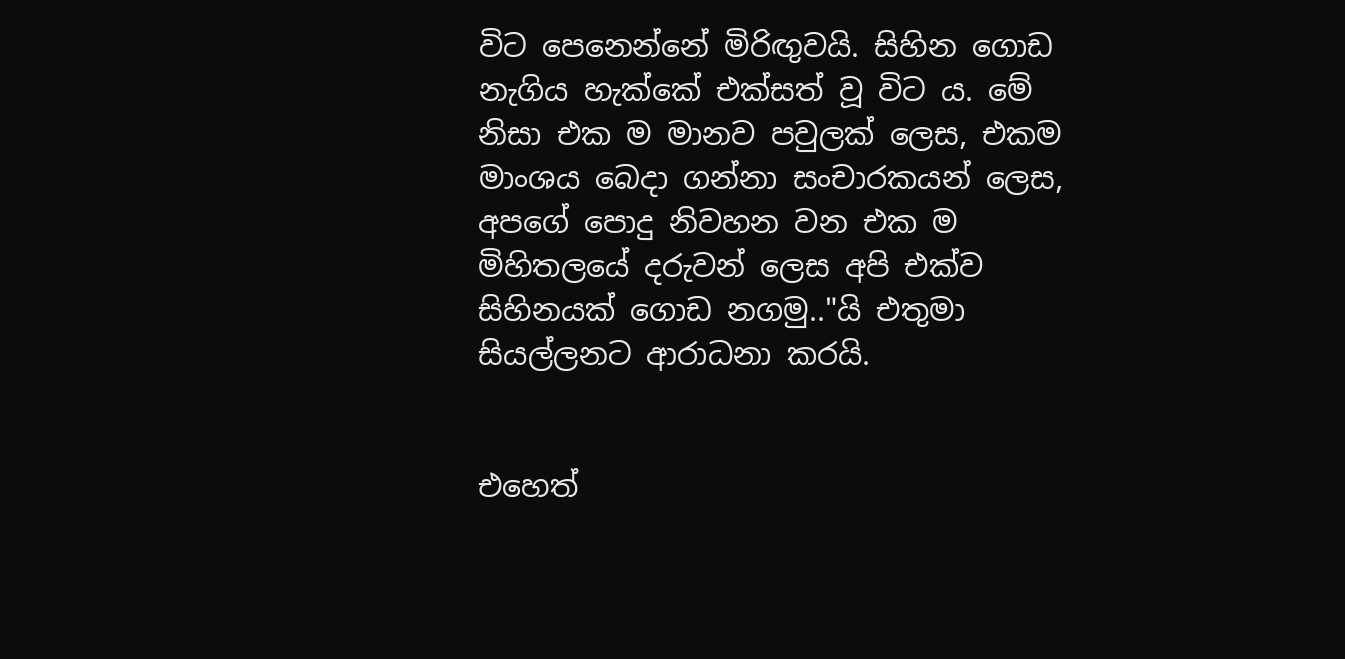විට පෙනෙන්නේ මිරිඟුවයි. සිහින ගොඩ නැගිය හැක්කේ එක්සත් වූ විට ය. මේ නිසා එක ම මානව පවුලක් ලෙස, එකම මාංශය බෙදා ගන්නා සංචාරකයන් ලෙස, අපගේ පොදු නිවහන වන එක ම මිහිතලයේ දරුවන් ලෙස අපි එක්ව සිහිනයක් ගොඩ නගමු.."යි එතුමා සියල්ලනට ආරාධනා කරයි.


එහෙත්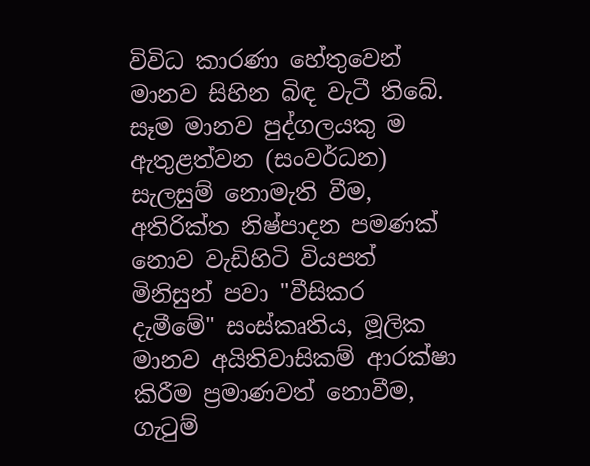විවිධ කාරණා හේතුවෙන් මානව සිහින බිඳ වැටී තිබේ. සෑම මානව පුද්ගලයකු ම ඇතුළත්වන (සංවර්ධන) සැලසුම් නොමැති වීම, අතිරික්ත නිෂ්පාදන පමණක් නොව වැඩිහිටි වියපත් මිනිසුන් පවා "වීසිකර දැමීමේ" සංස්කෘතිය, මූලික මානව අයිතිවාසිකම් ආරක්ෂා කිරීම ප්‍රමාණවත් නොවීම, ගැටුම්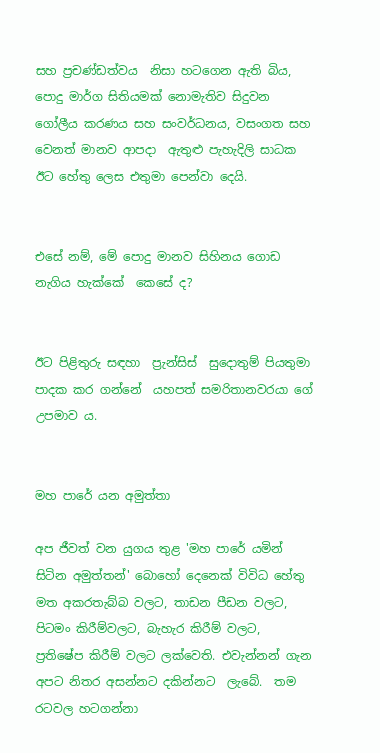සහ ප්‍රචණ්ඩත්වය  නිසා හටගෙන ඇති බිය, පොදු මාර්ග සිතියමක් නොමැතිව සිදුවන ගෝලීය කරණය සහ සංවර්ධනය, වසංගත සහ වෙනත් මානව ආපදා  ඇතුළු පැහැදිලි සාධක ඊට හේතු ලෙස එතුමා පෙන්වා දෙයි.


එසේ නම්, මේ පොදු මානව සිහිනය ගොඩ නැගිය හැක්කේ  කෙසේ ද?


ඊට පිළිතුරු සඳහා  ප්‍රැන්සිස්  සුදොතුම් පියතුමා පාදක කර ගන්නේ  යහපත් සමරිතානවරයා ගේ උපමාව ය.


මහ පාරේ යන අමුත්තා

අප ජීවත් වන යුගය තුළ 'මහ පාරේ යමින් සිටින අමුත්තන්' බොහෝ දෙනෙක් විවිධ හේතු මත අකරතැබ්බ වලට, තාඩන පීඩන වලට, පිටමං කිරීම්වලට, බැහැර කිරීම් වලට,  ප්‍රතිෂේප කිරීම් වලට ලක්වෙති. එවැන්නන් ගැන අපට නිතර අසන්නට දකින්නට  ලැබේ.  තම රටවල හටගන්නා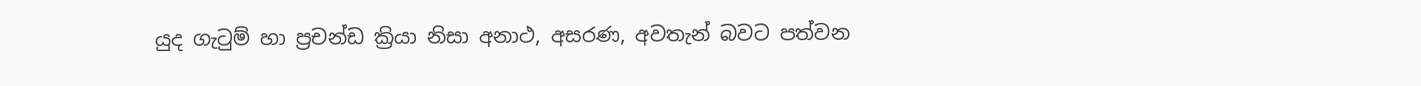යුද ගැටුම් හා ප්‍රචන්ඩ ක්‍රියා නිසා අනාථ, අසරණ, අවතැන් බවට පත්වන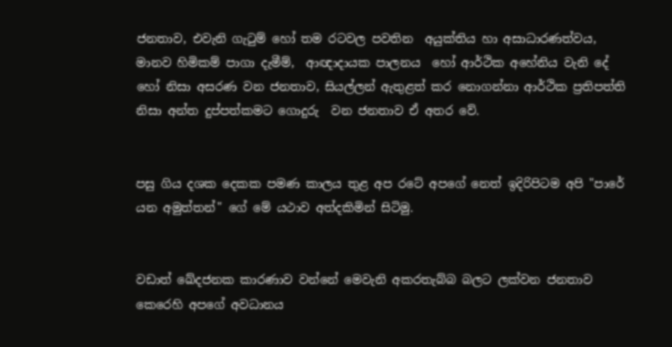ජනතාව, එවැනි ගැටුම් හෝ තම රටවල පවතින  අයුක්තිය හා අසාධාරණත්වය, මානව හිමිකම් පාගා දැමීම්,  ආඥාදායක පාලනය  හෝ ආර්ථික අහේනිය වැනි දේ හෝ නිසා අසරණ වන ජනතාව, සියල්ලන් ඇතුළත් කර නොගන්නා ආර්ථික ප්‍රතිපත්ති නිසා අන්ත දුප්පත්කමට ගොදුරු  වන ජනතාව ඒ අතර වේ.


පසු ගිය දශක දෙකක පමණ කාලය තුළ අප රටේ අපගේ නෙත් ඉදිරිපිටම අපි "පාරේ යන අමුත්තන්" ගේ මේ යථාව අත්දකිමින් සිටිමු.


වඩාත් ඛේදජනක කාරණාව වන්නේ මෙවැනි අකරතැබ්බ බලට ලක්වන ජනතාව කෙරෙහි අපගේ අවධානය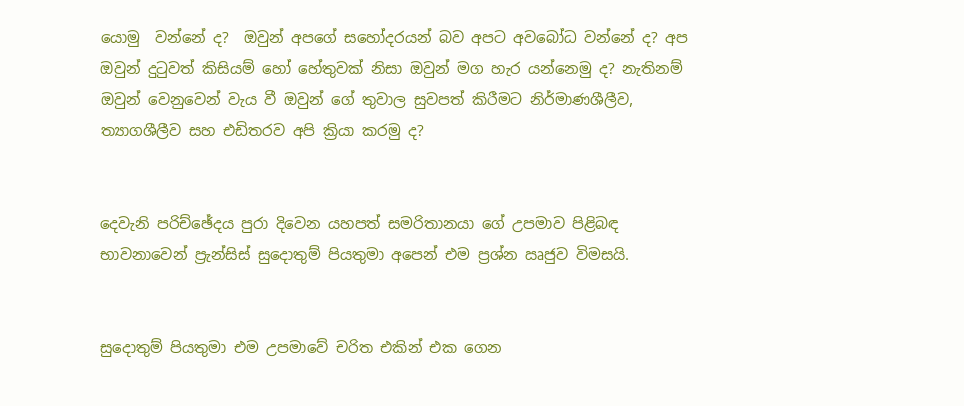යොමු  වන්නේ ද?  ඔවුන් අපගේ සහෝදරයන් බව අපට අවබෝධ වන්නේ ද? අප ඔවුන් දුටුවත් කිසියම් හෝ හේතුවක් නිසා ඔවුන් මග හැර යන්නෙමු ද? නැතිනම් ඔවුන් වෙනුවෙන් වැය වී ඔවුන් ගේ තුවාල සුවපත් කිරීමට නිර්මාණශීලීව, ත්‍යාගශීලීව සහ එඩිතරව අපි ක්‍රියා කරමු ද?


දෙවැනි පරිච්ඡේදය පුරා දිවෙන යහපත් සමරිතානයා ගේ උපමාව පිළිබඳ භාවනාවෙන් ප්‍රැන්සිස් සුදොතුම් පියතුමා අපෙන් එම ප්‍රශ්න ඍජුව විමසයි.


සුදොතුම් පියතුමා එම උපමාවේ චරිත එකින් එක ගෙන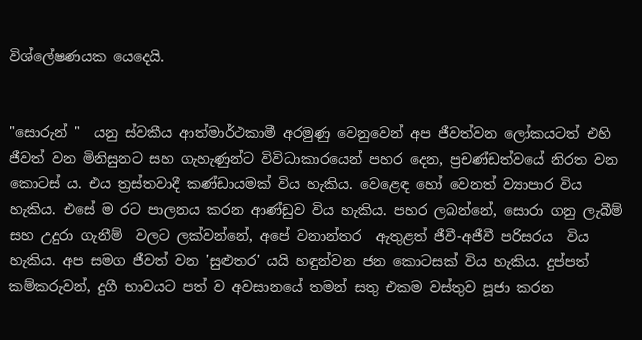විශ්ලේෂණයක යෙදෙයි.


"සොරුන් "  යනු ස්වකීය ආත්මාර්ථකාමී අරමුණු වෙනුවෙන් අප ජීවත්වන ලෝකයටත් එහි ජීවත් වන මිනිසුනට සහ ගැහැණුන්ට විවිධාකාරයෙන් පහර දෙන, ප්‍රචණ්ඩත්වයේ නිරත වන  කොටස් ය. එය ත්‍රස්තවාදී කණ්ඩායමක් විය හැකිය. වෙළෙඳ හෝ වෙනත් ව්‍යාපාර විය හැකිය. එසේ ම රට පාලනය කරන ආණ්ඩුව විය හැකිය. පහර ලබන්නේ, සොරා ගනු ලැබීම් සහ උදුරා ගැනීම්  වලට ලක්වන්නේ, අපේ වනාන්තර  ඇතුළත් ජීවී-අජීවී පරිසරය  විය හැකිය. අප සමග ජීවත් වන 'සුළුතර' යයි හඳුන්වන ජන කොටසක් විය හැකිය. දුප්පත් කම්කරුවන්, දුගී භාවයට පත් ව අවසානයේ තමන් සතු එකම වස්තුව පූජා කරන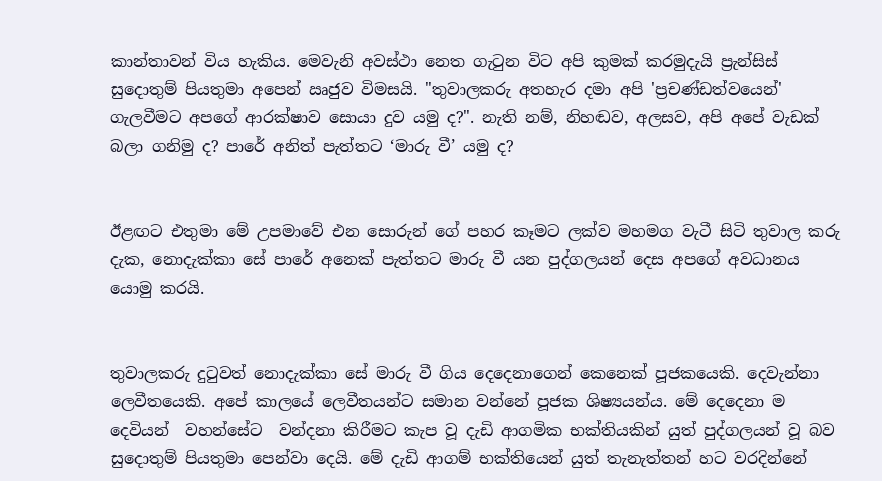කාන්තාවන් විය හැකිය. මෙවැනි අවස්ථා නෙත ගැටුන විට අපි කුමක් කරමුදැයි ප්‍රැන්සිස් සුදොතුම් පියතුමා අපෙන් ඍජුව විමසයි. "තුවාලකරු අතහැර දමා අපි 'ප්‍රචණ්ඩත්වයෙන්' ගැලවීමට අපගේ ආරක්ෂාව සොයා දුව යමු ද?". නැති නම්, නිහඬව, අලසව, අපි අපේ වැඩක් බලා ගනිමු ද? පාරේ අනිත් පැත්තට ‘මාරු වී’ යමු ද?


ඊළඟට එතුමා මේ උපමාවේ එන සොරුන් ගේ පහර කෑමට ලක්ව මහමග වැටී සිටි තුවාල කරු දැක, නොදැක්කා සේ පාරේ අනෙක් පැත්තට මාරු වී යන පුද්ගලයන් දෙස අපගේ අවධානය යොමු කරයි.


තුවාලකරු දුටුවත් නොදැක්කා සේ මාරු වී ගිය දෙදෙනාගෙන් කෙනෙක් පූජකයෙකි. දෙවැන්නා ලෙවීතයෙකි. අපේ කාලයේ ලෙවීතයන්ට සමාන වන්නේ පූජක ශිෂ්‍යයන්ය. මේ දෙදෙනා ම දෙවියන්  වහන්සේට  වන්දනා කිරීමට කැප වූ දැඩි ආගමික භක්තියකින් යුත් පුද්ගලයන් වූ බව සුදොතුම් පියතුමා පෙන්වා දෙයි. මේ දැඩි ආගම් භක්තියෙන් යුත් තැනැත්තන් හට වරදින්නේ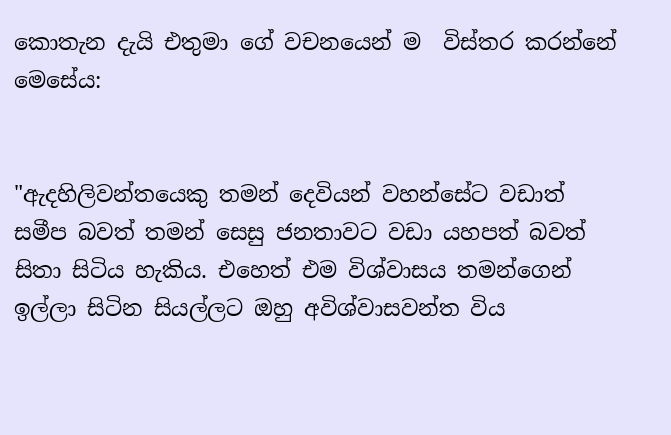කොතැන දැයි එතුමා ගේ වචනයෙන් ම  විස්තර කරන්නේ මෙසේය:


"ඇදහිලිවන්තයෙකු තමන් දෙවියන් වහන්සේට වඩාත් සමීප බවත් තමන් සෙසු ජනතාවට වඩා යහපත් බවත් සිතා සිටිය හැකිය. එහෙත් එම විශ්වාසය තමන්ගෙන් ඉල්ලා සිටින සියල්ලට ඔහු අවිශ්වාසවන්ත විය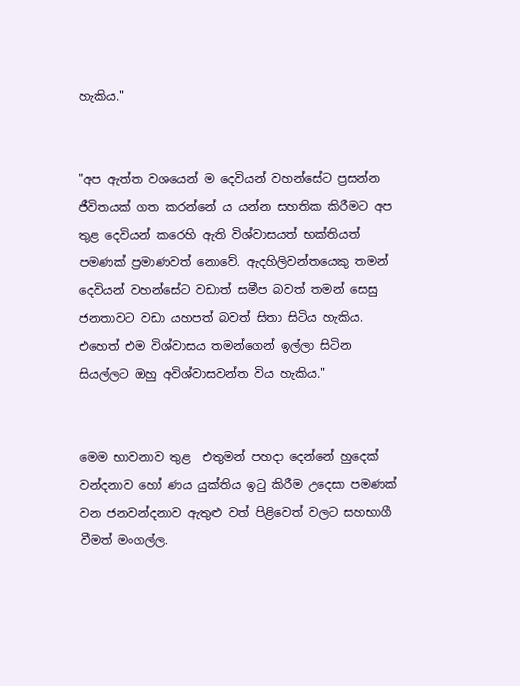හැකිය."


"අප ඇත්ත වශයෙන් ම දෙවියන් වහන්සේට ප්‍රසන්න ජීවිතයක් ගත කරන්නේ ය යන්න සහතික කිරීමට අප තුළ දෙවියන් කරෙහි ඇති විශ්වාසයත් භක්තියත් පමණක් ප්‍රමාණවත් නොවේ. ඇදහිලිවන්තයෙකු තමන් දෙවියන් වහන්සේට වඩාත් සමීප බවත් තමන් සෙසු ජනතාවට වඩා යහපත් බවත් සිතා සිටිය හැකිය. එහෙත් එම විශ්වාසය තමන්ගෙන් ඉල්ලා සිටින සියල්ලට ඔහු අවිශ්වාසවන්ත විය හැකිය."


මෙම භාවනාව තුළ  එතුමන් පහදා දෙන්නේ හුදෙක් වන්දනාව හෝ ණය යුක්තිය ඉටු කිරීම උදෙසා පමණක් වන ජනවන්දනාව ඇතුළු වත් පිළිවෙත් වලට සහභාගී වීමත් මංගල්ල.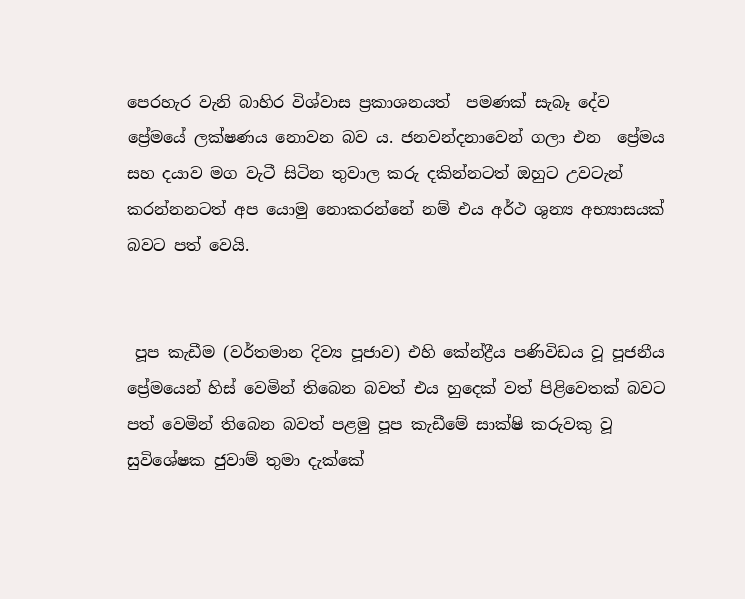පෙරහැර වැනි බාහිර විශ්වාස ප්‍රකාශනයත්  පමණක් සැබෑ දේව ප්‍රේමයේ ලක්ෂණය නොවන බව ය. ජනවන්දනාවෙන් ගලා එන  ප්‍රේමය සහ දයාව මග වැටී සිටින තුවාල කරු දකින්නටත් ඔහුට උවටැන්  කරන්නනටත් අප යොමු නොකරන්නේ නම් එය අර්ථ ශුන්‍ය අභ්‍යාසයක් බවට පත් වෙයි.


 පූප කැඩීම (වර්තමාන දිව්‍ය පූජාව) එහි කේන්ද්‍රීය පණිවිඩය වූ පූජනීය ප්‍රේමයෙන් හිස් වෙමින් තිබෙන බවත් එය හුදෙක් වත් පිළිවෙතක් බවට පත් වෙමින් තිබෙන බවත් පළමු පූප කැඩීමේ සාක්ෂි කරුවකු වූ සුවිශේෂක ජුවාම් තුමා දැක්කේ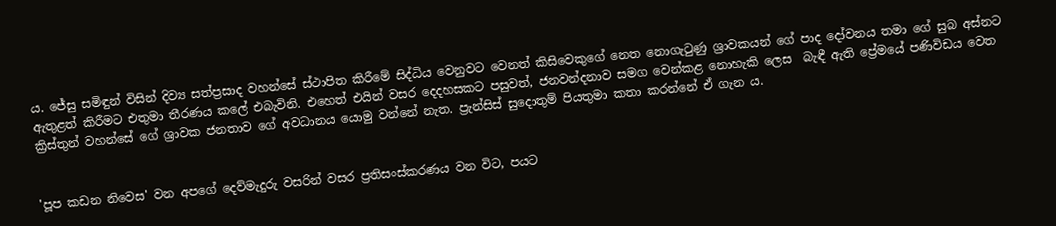ය. ජේසු සමිඳුන් විසින් දිව්‍ය සත්ප්‍රසාද වහන්සේ ස්ථාපිත කිරීමේ සිද්ධිය වෙනුවට වෙනත් කිසිවෙකුගේ නෙත නොගැටුණු ශ්‍රාවකයන් ගේ පාද දෝවනය තමා ගේ සුබ අස්නට ඇතුළත් කිරීමට එතුමා තීරණය කලේ එබැවිනි. එහෙත් එයින් වසර දෙදහසකට පසුවත්, ජනවන්දනාව සමග වෙන්කළ නොහැකි ලෙස  බැඳී ඇති ප්‍රේමයේ පණිවිඩය වෙත ක්‍රිස්තුන් වහන්සේ ගේ ශ්‍රාවක ජනතාව ගේ අවධානය යොමු වන්නේ නැත. ප්‍රැන්සිස් සුදොතුම් පියතුමා කතා කරන්නේ ඒ ගැන ය.


'පූප කඩන නිවෙස' වන අපගේ දෙව්මැදුරු වසරින් වසර ප්‍රතිසංස්කරණය වන විට, පයට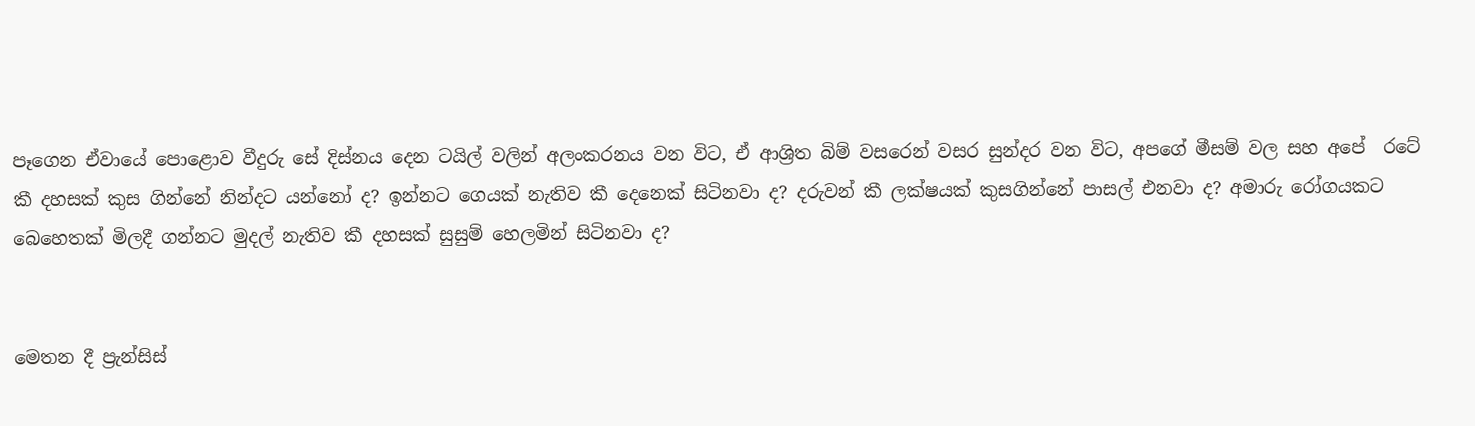පෑගෙන ඒවායේ පොළොව වීදුරු සේ දිස්නය දෙන ටයිල් වලින් අලංකරනය වන විට, ඒ ආශ්‍රිත බිම් වසරෙන් වසර සුන්දර වන විට, අපගේ මීසම් වල සහ අපේ  රටේ කී දහසක් කුස ගින්නේ නින්දට යන්නෝ ද? ඉන්නට ගෙයක් නැතිව කී දෙනෙක් සිටිනවා ද? දරුවන් කී ලක්ෂයක් කුසගින්නේ පාසල් එනවා ද? අමාරු රෝගයකට බෙහෙතක් මිලදී ගන්නට මුදල් නැතිව කී දහසක් සුසුම් හෙලමින් සිටිනවා ද?


මෙතන දී ප්‍රැන්සිස්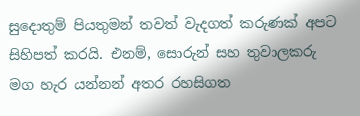සුදොතුම් පියතුමන් තවත් වැදගත් කරුණක් අපට සිහිපත් කරයි. එනම්, සොරුන් සහ තුවාලකරු මග හැර යන්නන් අතර රහසිගත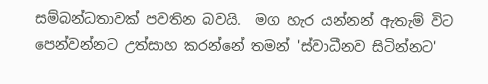සම්බන්ධතාවක් පවතින බවයි.  මග හැර යන්නන් ඇතැම් විට පෙන්වන්නට උත්සාහ කරන්නේ තමන් 'ස්වාධීනව සිටින්නට'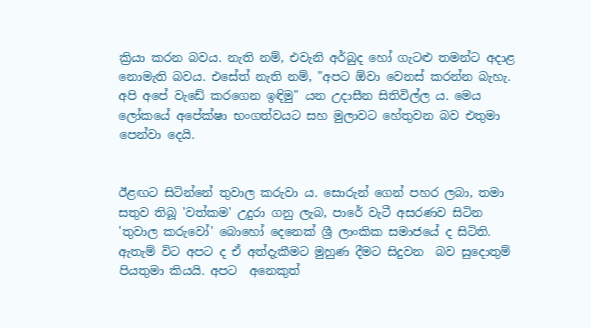ක්‍රියා කරන බවය. නැති නම්, එවැනි අර්බුද හෝ ගැටළු තමන්ට අදාළ නොමැති බවය. එසේත් නැති නම්, "අපට ඕවා වෙනස් කරන්න බැහැ. අපි අපේ වැඩේ කරගෙන ඉඳිමු" යන උදාසීන සිතිවිල්ල ය. මෙය ලෝකයේ අපේක්ෂා භංගත්වයට සහ මුලාවට හේතුවන බව එතුමා පෙන්වා දෙයි.


ඊළඟට සිටින්නේ තුවාල කරුවා ය. සොරුන් ගෙන් පහර ලබා, තමා සතුව තිබූ 'වත්කම' උදුරා ගනු ලැබ, පාරේ වැටී අසරණව සිටින 'තුවාල කරුවෝ' බොහෝ දෙනෙක් ශ්‍රී ලාංකික සමාජයේ ද සිටිති. ඇතැම් විට අපට ද ඒ අත්දැකීමට මුහුණ දීමට සිදුවන  බව සුදොතුම් පියතුමා කියයි. අපට  අනෙකුත්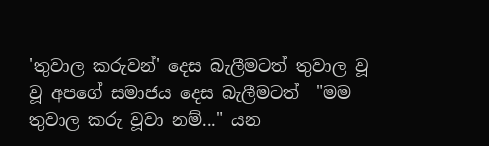'තුවාල කරුවන්' දෙස බැලීමටත් තුවාල වූ  වූ අපගේ සමාජය දෙස බැලීමටත්  "මම තුවාල කරු වූවා නම්..." යන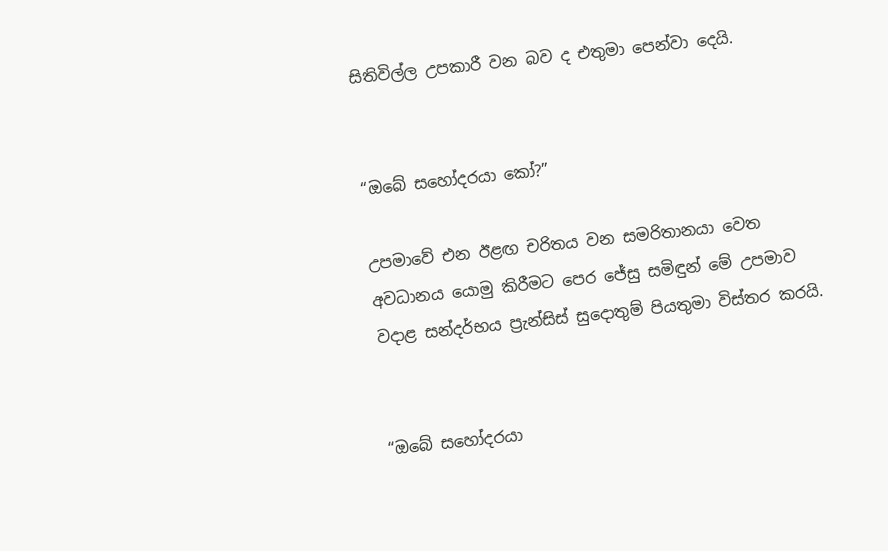සිතිවිල්ල උපකාරී වන බව ද එතුමා පෙන්වා දෙයි.


“ඔබේ සහෝදරයා කෝ?”

උපමාවේ එන ඊළඟ චරිතය වන සමරිතානයා වෙත අවධානය යොමු කිරීමට පෙර ජේසු සමිඳුන් මේ උපමාව වදාළ සන්දර්භය ප්‍රැන්සිස් සුදොතුම් පියතුමා විස්තර කරයි.


“ඔබේ සහෝදරයා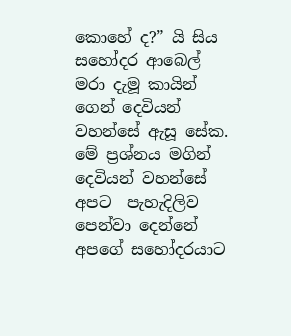කොහේ ද?” යි සිය සහෝදර ආබෙල්  මරා දැමූ කායින් ගෙන් දෙවියන් වහන්සේ ඇසූ සේක. මේ ප්‍රශ්නය මගින් දෙවියන් වහන්සේ අපට  පැහැදිලිව පෙන්වා දෙන්නේ අපගේ සහෝදරයාට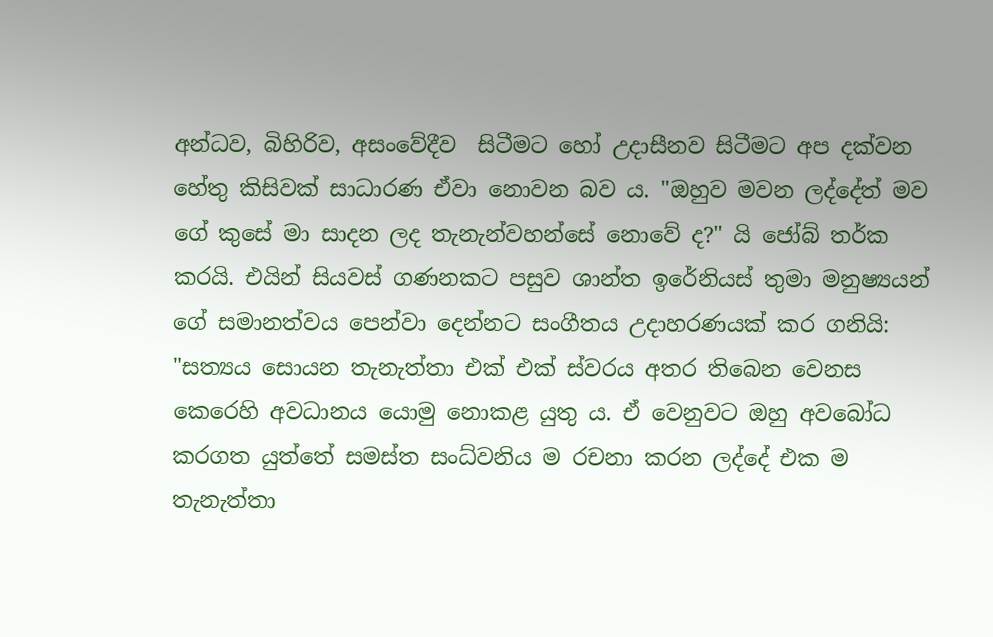අන්ධව, බිහිරිව, අසංවේදීව  සිටීමට හෝ උදාසීනව සිටීමට අප දක්වන හේතු කිසිවක් සාධාරණ ඒවා නොවන බව ය. "ඔහුව මවන ලද්දේත් මව ගේ කුසේ මා සාදන ලද තැනැන්වහන්සේ නොවේ ද?" යි ජෝබ් තර්ක කරයි. එයින් සියවස් ගණනකට පසුව ශාන්ත ඉරේනියස් තුමා මනුෂ්‍යයන් ගේ සමානත්වය පෙන්වා දෙන්නට සංගීතය උදාහරණයක් කර ගනියි: "සත්‍යය සොයන තැනැත්තා එක් එක් ස්වරය අතර තිබෙන වෙනස කෙරෙහි අවධානය යොමු නොකළ යුතු ය. ඒ වෙනුවට ඔහු අවබෝධ කරගත යුත්තේ සමස්ත සංධ්වනිය ම රචනා කරන ලද්දේ එක ම තැනැත්තා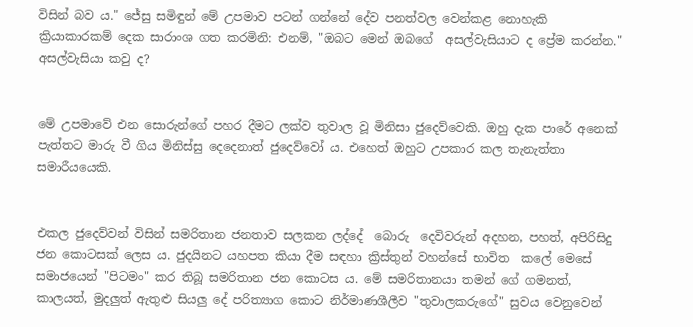විසින් බව ය." ජේසු සමිඳුන් මේ උපමාව පටන් ගන්නේ දේව පනත්වල වෙන්කළ නොහැකි ක්‍රියාකාරකම් දෙක සාරාංශ ගත කරමිනි: එනම්, "ඔබට මෙන් ඔබගේ  අසල්වැසියාට ද ප්‍රේම කරන්න." අසල්වැසියා කවු ද?


මේ උපමාවේ එන සොරුන්ගේ පහර දීමට ලක්ව තුවාල වූ මිනිසා ජුදෙව්වෙකි. ඔහු දැක පාරේ අනෙක් පැත්තට මාරු වී ගිය මිනිස්සු දෙදෙනාත් ජුදෙව්වෝ ය. එහෙත් ඔහුට උපකාර කල තැනැත්තා සමාරීයයෙකි.


එකල ජුදෙව්වන් විසින් සමරිතාන ජනතාව සලකන ලද්දේ  බොරු  දෙවිවරුන් අදහන, පහත්, අපිරිසිදු ජන කොටසක් ලෙස ය. ජුදයිනට යහපත කියා දීම සඳහා ක්‍රිස්තුන් වහන්සේ භාවිත  කලේ මෙසේ සමාජයෙන් "පිටමං" කර තිබූ සමරිතාන ජන කොටස ය. මේ සමරිතානයා තමන් ගේ ගමනත්, කාලයත්, මුදලුත් ඇතුළු සියලු දේ පරිත්‍යාග කොට නිර්මාණශීලීව "තුවාලකරුගේ" සුවය වෙනුවෙන්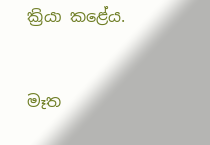ක්‍රියා කළේය.


මෑත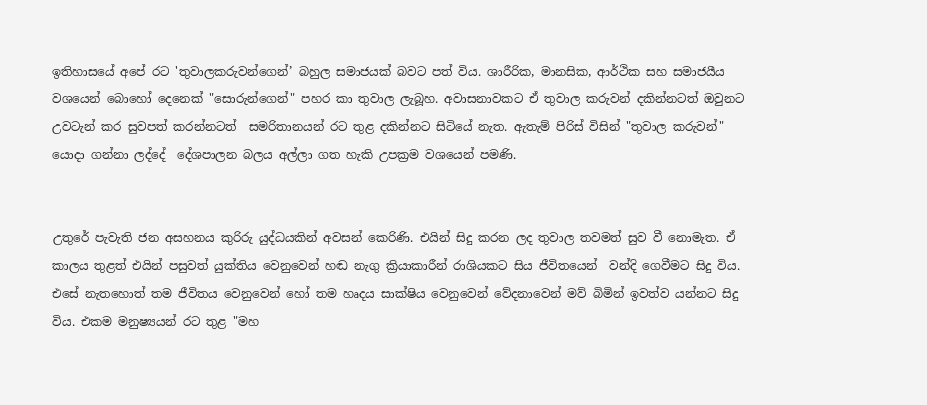ඉතිහාසයේ අපේ රට 'තුවාලකරුවන්ගෙන්’ බහුල සමාජයක් බවට පත් විය. ශාරීරික, මානසික, ආර්ථික සහ සමාජයීය වශයෙන් බොහෝ දෙනෙක් "සොරුන්ගෙන්" පහර කා තුවාල ලැබූහ. අවාසනාවකට ඒ තුවාල කරුවන් දකින්නටත් ඔවුනට උවටැන් කර සුවපත් කරන්නටත්  සමරිතානයන් රට තුළ දකින්නට සිටියේ නැත. ඇතැම් පිරිස් විසින් "තුවාල කරුවන්" යොදා ගන්නා ලද්දේ  දේශපාලන බලය අල්ලා ගත හැකි උපක්‍රම වශයෙන් පමණි.


උතුරේ පැවැති ජන අසහනය කුරිරු යුද්ධයකින් අවසන් කෙරිණි. එයින් සිදු කරන ලද තුවාල තවමත් සුව වී නොමැත. ඒ කාලය තුළත් එයින් පසුවත් යුක්තිය වෙනුවෙන් හඬ නැගු ක්‍රියාකාරීන් රාශියකට සිය ජීවිතයෙන්  වන්දි ගෙවීමට සිදු විය. එසේ නැතහොත් තම ජීවිතය වෙනුවෙන් හෝ තම හෘදය සාක්ෂිය වෙනුවෙන් වේදනාවෙන් මව් බිමින් ඉවත්ව යන්නට සිදු විය. එකම මනුෂ්‍යයන් රට තුළ "මහ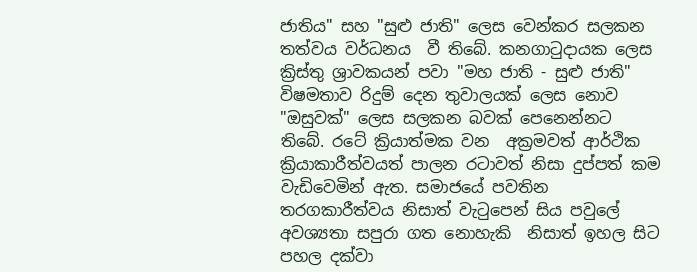ජාතිය" සහ "සුළු ජාති" ලෙස වෙන්කර සලකන තත්වය වර්ධනය  වී තිබේ. කනගාටුදායක ලෙස ක්‍රිස්තු ශ්‍රාවකයන් පවා "මහ ජාති - සුළු ජාති" විෂමතාව රිදුම් දෙන තුවාලයක් ලෙස නොව "ඔසුවක්" ලෙස සලකන බවක් පෙනෙන්නට  තිබේ. රටේ ක්‍රියාත්මක වන  අක්‍රමවත් ආර්ථික ක්‍රියාකාරීත්වයත් පාලන රටාවත් නිසා දුප්පත් කම වැඩිවෙමින් ඇත. සමාජයේ පවතින තරගකාරීත්වය නිසාත් වැටුපෙන් සිය පවුලේ අවශ්‍යතා සපුරා ගත නොහැකි  නිසාත් ඉහල සිට පහල දක්වා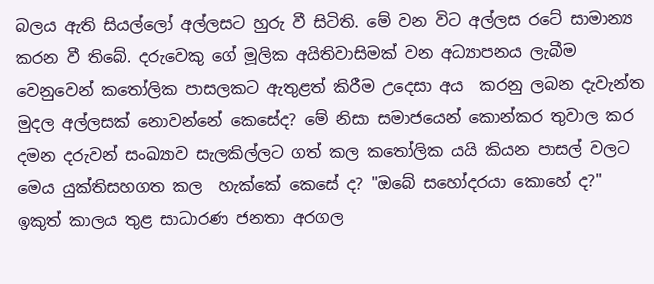බලය ඇති සියල්ලෝ අල්ලසට හුරු වී සිටිති. මේ වන විට අල්ලස රටේ සාමාන්‍ය කරන වී තිබේ. දරුවෙකු ගේ මූලික අයිතිවාසිමක් වන අධ්‍යාපනය ලැබීම වෙනුවෙන් කතෝලික පාසලකට ඇතුළත් කිරීම උදෙසා අය  කරනු ලබන දැවැන්ත මුදල අල්ලසක් නොවන්නේ කෙසේද? මේ නිසා සමාජයෙන් කොන්කර තුවාල කර දමන දරුවන් සංඛ්‍යාව සැලකිල්ලට ගත් කල කතෝලික යයි කියන පාසල් වලට මෙය යුක්තිසහගත කල  හැක්කේ කෙසේ ද? "ඔබේ සහෝදරයා කොහේ ද?" ඉකුත් කාලය තුළ සාධාරණ ජනතා අරගල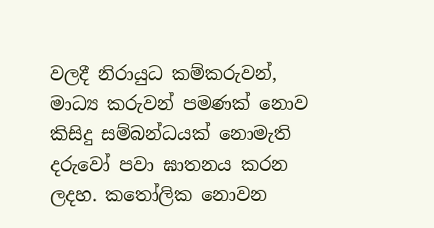වලදී නිරායුධ කම්කරුවන්, මාධ්‍ය කරුවන් පමණක් නොව කිසිදු සම්බන්ධයක් නොමැති දරුවෝ පවා ඝාතනය කරන ලදහ. කතෝලික නොවන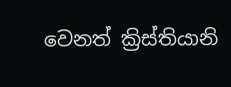වෙනත් ක්‍රිස්තියානි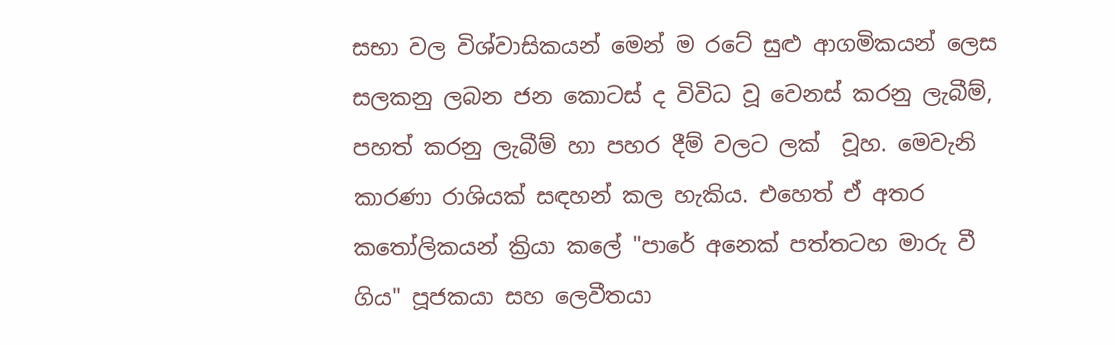සභා වල විශ්වාසිකයන් මෙන් ම රටේ සුළු ආගමිකයන් ලෙස සලකනු ලබන ජන කොටස් ද විවිධ වූ වෙනස් කරනු ලැබීම්, පහත් කරනු ලැබීම් හා පහර දීම් වලට ලක්  වූහ. මෙවැනි කාරණා රාශියක් සඳහන් කල හැකිය. එහෙත් ඒ අතර කතෝලිකයන් ක්‍රියා කලේ "පාරේ අනෙක් පත්තටහ මාරු වී ගිය" පූජකයා සහ ලෙවීතයා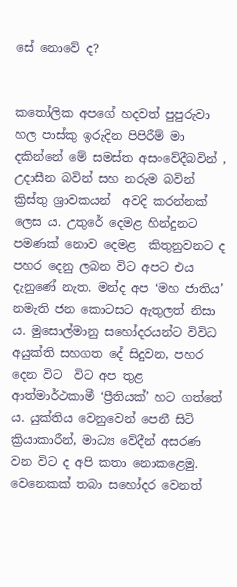සේ නොවේ ද?


කතෝලික අපගේ හදවත් පුපුරුවා හල පාස්කු ඉරුදින පිපිරීම් මා දකින්නේ මේ සමස්ත අසංවේදීබවින් , උදාසීන බවින් සහ නරුම බවින්  ක්‍රිස්තු ශ්‍රාවකයන්  අවදි කරන්නක් ලෙස ය. උතුරේ දෙමළ හින්දුනට පමණක් නොව දෙමළ  කිතුනුවනට ද පහර දෙනු ලබන විට අපට එය දැනුණේ නැත. මන්ද අප ‘මහ ජාතිය’ නමැති ජන කොටසට ඇතුලත් නිසා ය. මුසොල්මානු සහෝදරයන්ට විවිධ අයුක්ති සහගත දේ සිදුවන, පහර දෙන විට  විට අප තුළ ආත්මාර්ථකාමී ‘ප්‍රීතියක්’ හට ගත්තේ ය. යුක්තිය වෙනුවෙන් පෙනී සිටි ක්‍රියාකාරීන්, මාධ්‍ය වේදීන් අසරණ වන විට ද අපි කතා නොකළෙමු. වෙනෙකක් තබා සහෝදර වෙනත්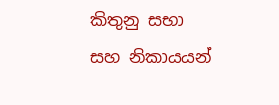කිතුනු සභා සහ නිකායයන්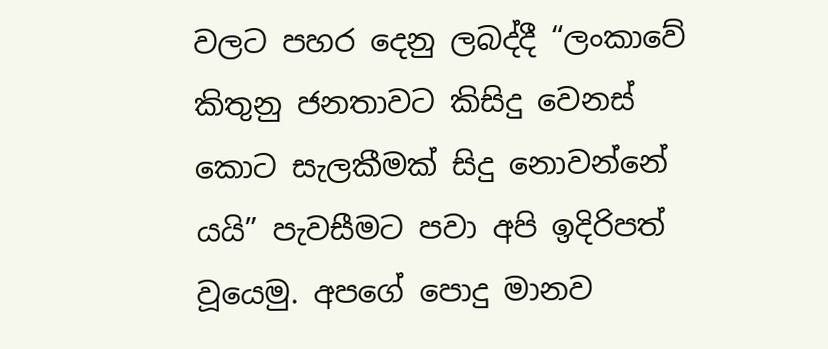වලට පහර දෙනු ලබද්දී “ලංකාවේ කිතුනු ජනතාවට කිසිදු වෙනස් කොට සැලකීමක් සිදු නොවන්නේ යයි” පැවසීමට පවා අපි ඉදිරිපත් වූයෙමු. අපගේ පොදු මානව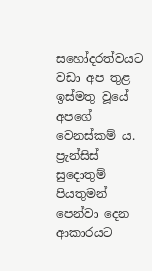සහෝදරත්වයට වඩා අප තුළ ඉස්මතු වූයේ අපගේ වෙනස්කම් ය. ප්‍රැන්සිස් සුදොතුම් පියතුමන් පෙන්වා දෙන ආකාරයට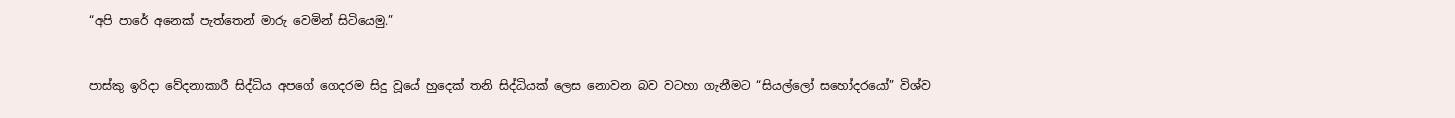“අපි පාරේ අනෙක් පැත්තෙන් මාරු වෙමින් සිටියෙමු.”


පාස්කු ඉරිදා වේදනාකාරී සිද්ධිය අපගේ ගෙදරම සිදු වූයේ හුදෙක් තනි සිද්ධියක් ලෙස නොවන බව වටහා ගැනීමට “සියල්ලෝ සහෝදරයෝ” විශ්ව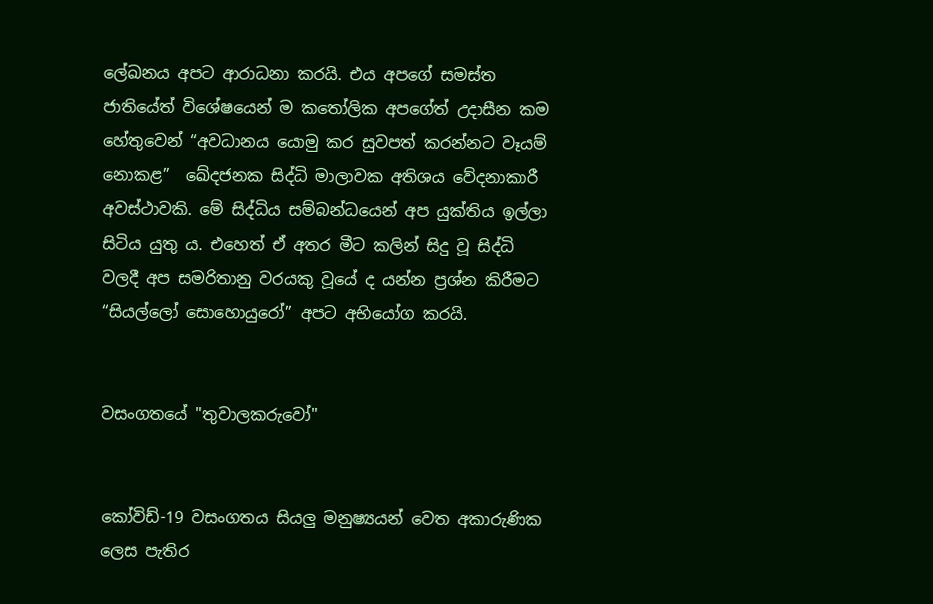ලේඛනය අපට ආරාධනා කරයි. එය අපගේ සමස්ත ජාතියේත් විශේෂයෙන් ම කතෝලික අපගේත් උදාසීන කම හේතුවෙන් “අවධානය යොමු කර සුවපත් කරන්නට වෑයම් නොකළ”  ඛේදජනක සිද්ධි මාලාවක අතිශය වේදනාකාරී අවස්ථාවකි. මේ සිද්ධිය සම්බන්ධයෙන් අප යුක්තිය ඉල්ලා සිටිය යුතු ය. එහෙත් ඒ අතර මීට කලින් සිදු වූ සිද්ධි වලදී අප සමරිතානු වරයකු වූයේ ද යන්න ප්‍රශ්න කිරීමට “සියල්ලෝ සොහොයුරෝ” අපට අභියෝග කරයි.


වසංගතයේ "තුවාලකරුවෝ"


කෝවිඩ්-19 වසංගතය සියලු මනුෂ්‍යයන් වෙත අකාරුණික ලෙස පැතිර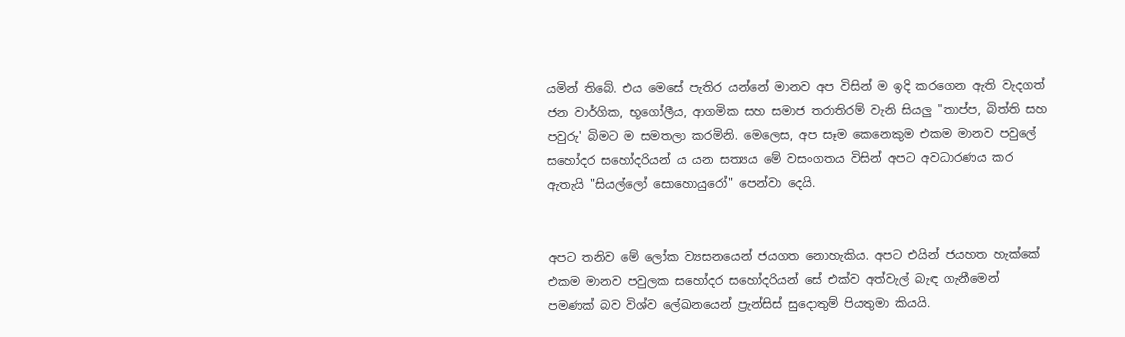යමින් තිබේ. එය මෙසේ පැතිර යන්නේ මානව අප විසින් ම ඉදි කරගෙන ඇති වැදගත් ජන වාර්ගික, භූගෝලීය, ආගමික සහ සමාජ තරාතිරම් වැනි සියලු "තාප්ප, බිත්ති සහ පවුරු' බිමට ම සමතලා කරමිනි. මෙලෙස, අප සෑම කෙනෙකුම එකම මානව පවුලේ සහෝදර සහෝදරියන් ය යන සත්‍යය මේ වසංගතය විසින් අපට අවධාරණය කර ඇතැයි "සියල්ලෝ සොහොයුරෝ" පෙන්වා දෙයි.


අපට තනිව මේ ලෝක ව්‍යසනයෙන් ජයගත නොහැකිය. අපට එයින් ජයහත හැක්කේ එකම මානව පවුලක සහෝදර සහෝදරියන් සේ එක්ව අත්වැල් බැඳ ගැනීමෙන් පමණක් බව විශ්ව ලේඛනයෙන් ප්‍රැන්සිස් සුදොතුම් පියතුමා කියයි.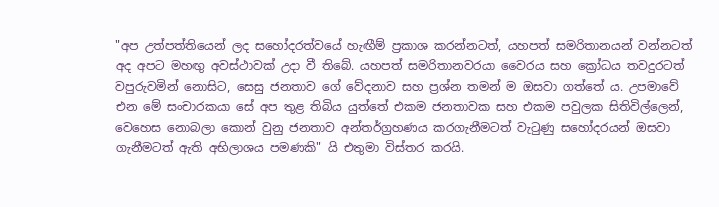"අප උත්පත්තියෙන් ලද සහෝදරත්වයේ හැඟීම් ප්‍රකාශ කරන්නටත්, යහපත් සමරිතානයන් වන්නටත් අද අපට මහඟු අවස්ථාවක් උදා වී තිබේ. යහපත් සමරිතානවරයා වෛරය සහ ක්‍රෝධය තවදුරටත් වපුරුවමින් නොසිට, සෙසු ජනතාව ගේ වේදනාව සහ ප්‍රශ්න තමන් ම ඔසවා ගත්තේ ය. උපමාවේ එන මේ සංචාරකයා සේ අප තුළ තිබිය යුත්තේ එකම ජනතාවක සහ එකම පවුලක සිතිවිල්ලෙන්, වෙහෙස නොබලා කොන් වුනු ජනතාව අන්තර්ග්‍රහණය කරගැනීමටත් වැටුණු සහෝදරයන් ඔසවා ගැනීමටත් ඇති අභිලාශය පමණකි" යි එතුමා විස්තර කරයි.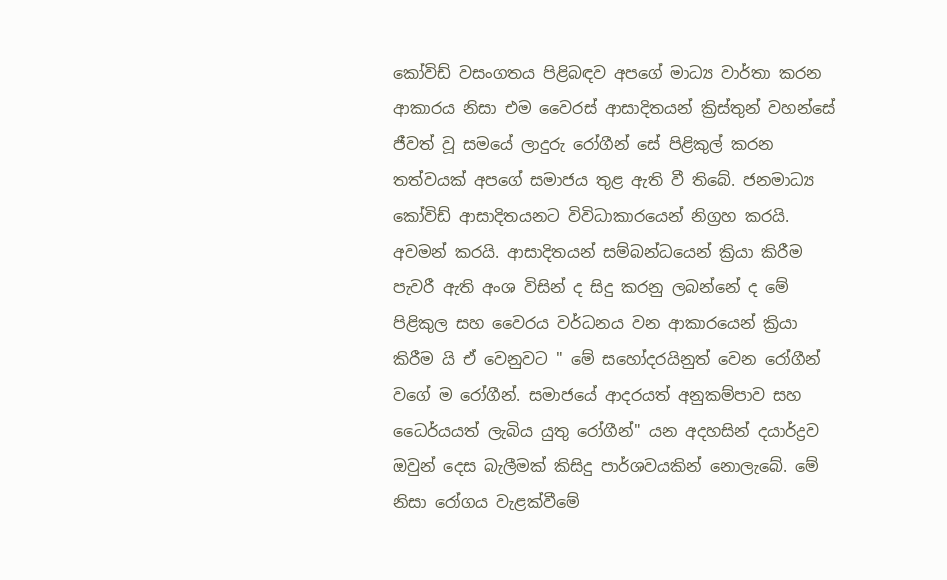කෝවිඩ් වසංගතය පිළිබඳව අපගේ මාධ්‍ය වාර්තා කරන ආකාරය නිසා එම වෛරස් ආසාදිතයන් ක්‍රිස්තුන් වහන්සේ ජීවත් වූ සමයේ ලාදුරු රෝගීන් සේ පිළිකුල් කරන තත්වයක් අපගේ සමාජය තුළ ඇති වී තිබේ. ජනමාධ්‍ය කෝවිඩ් ආසාදිතයනට විවිධාකාරයෙන් නිග්‍රහ කරයි. අවමන් කරයි. ආසාදිතයන් සම්බන්ධයෙන් ක්‍රියා කිරීම පැවරී ඇති අංශ විසින් ද සිදු කරනු ලබන්නේ ද මේ පිළිකුල සහ වෛරය වර්ධනය වන ආකාරයෙන් ක්‍රියා කිරීම යි ඒ වෙනුවට " මේ සහෝදරයිනුත් වෙන රෝගීන් වගේ ම රෝගීන්. සමාජයේ ආදරයත් අනුකම්පාව සහ ධෛර්යයත් ලැබිය යුතු රෝගීන්" යන අදහසින් දයාර්ද්‍රව ඔවුන් දෙස බැලීමක් කිසිදු පාර්ශවයකින් නොලැබේ. මේ නිසා රෝගය වැළක්වීමේ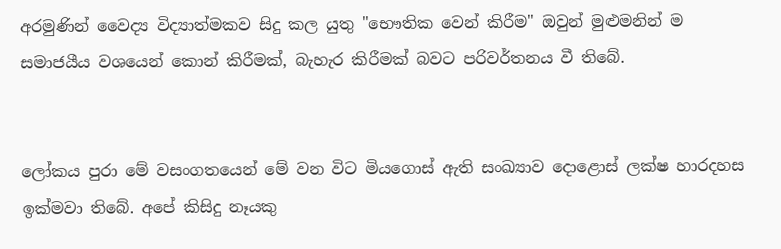අරමුණින් වෛද්‍ය විද්‍යාත්මකව සිදු කල යුතු "භෞතික වෙන් කිරීම" ඔවුන් මුළුමනින් ම සමාජයීය වශයෙන් කොන් කිරීමක්, බැහැර කිරීමක් බවට පරිවර්තනය වී තිබේ.


ලෝකය පුරා මේ වසංගතයෙන් මේ වන විට මියගොස් ඇති සංඛ්‍යාව දොළොස් ලක්ෂ හාරදහස ඉක්මවා තිබේ. අපේ කිසිදු නෑයකු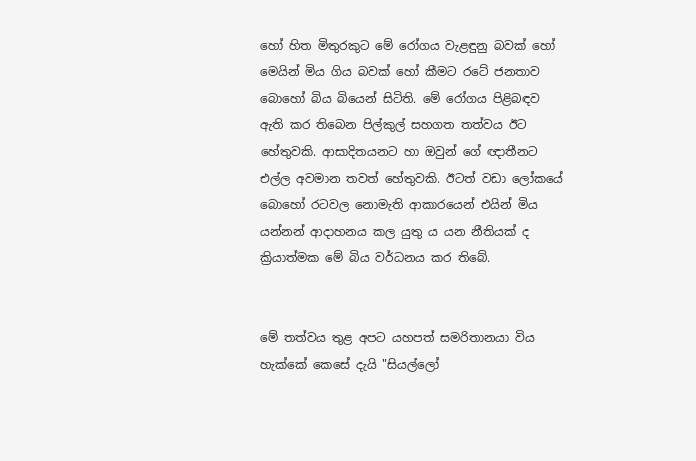හෝ හිත මිතුරකුට මේ රෝගය වැළඳුනු බවක් හෝ මෙයින් මිය ගිය බවක් හෝ කීමට රටේ ජනතාව බොහෝ බිය බියෙන් සිටිති. මේ රෝගය පිළිබඳව ඇති කර තිබෙන පිල්කුල් සහගත තත්වය ඊට හේතුවකි. ආසාදිතයනට හා ඔවුන් ගේ ඥාතීනට එල්ල අවමාන තවත් හේතුවකි. ඊටත් වඩා ලෝකයේ බොහෝ රටවල නොමැති ආකාරයෙන් එයින් මිය යන්නන් ආදාහනය කල යුතු ය යන නීතියක් ද ක්‍රියාත්මක මේ බිය වර්ධනය කර තිබේ.


මේ තත්වය තුළ අපට යහපත් සමරිතානයා විය හැක්කේ කෙසේ දැයි "සියල්ලෝ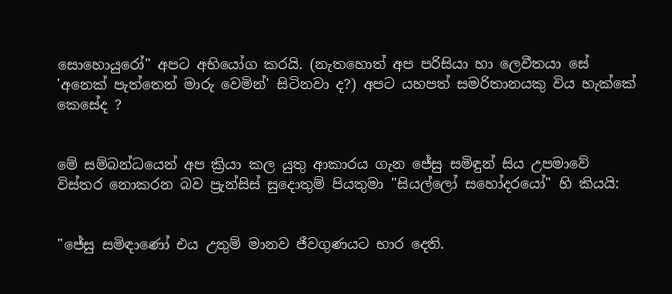සොහොයුරෝ" අපට අභියෝග කරයි. (නැතහොත් අප පරිසියා හා ලෙවීතයා සේ 'අනෙක් පැත්තෙන් මාරු වෙමින්' සිටිනවා ද?) අපට යහපත් සමරිතානයකු විය හැක්කේ කෙසේද ?


මේ සම්බන්ධයෙන් අප ක්‍රියා කල යුතු ආකාරය ගැන ජේසු සමිඳුන් සිය උපමාවේ විස්තර නොකරන බව ප්‍රැන්සිස් සුදොතුම් පියතුමා "සියල්ලෝ සහෝදරයෝ" හි කියයි:


"ජේසු සමිඳාණෝ එය උතුම් මානව ජීවගුණයට භාර දෙති.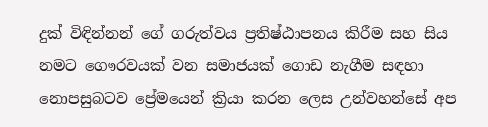දුක් විඳින්නන් ගේ ගරුත්වය ප්‍රතිෂ්ඨාපනය කිරීම සහ සිය නමට ගෞරවයක් වන සමාජයක් ගොඩ නැගීම සඳහා නොපසුබටව ප්‍රේමයෙන් ක්‍රියා කරන ලෙස උන්වහන්සේ අප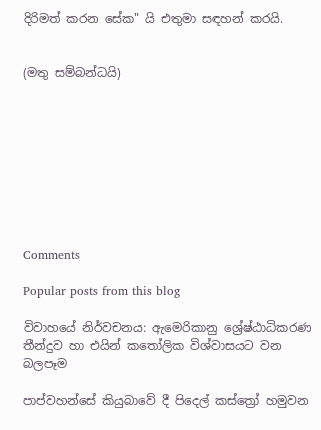දිරිමත් කරන සේක" යි එතුමා සඳහන් කරයි.


(මතු සම්බන්ධයි)









Comments

Popular posts from this blog

විවාහයේ නිර්වචනය: ඇමෙරිකානු ශ්‍රේෂ්ඨාධිකරණ තීන්දුව හා එයින් කතෝලික විශ්වාසයට වන බලපෑම

පාප්වහන්සේ කියුබාවේ දී පිදෙල් කස්ත්‍රෝ හමුවන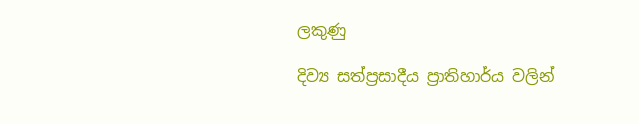ලකුණු

දිව්‍ය සත්ප්‍රසාදීය ප්‍රාතිහාර්ය වලින්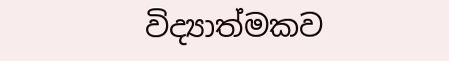විද්‍යාත්මකව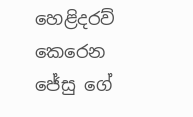හෙළිදරව් කෙරෙන ජේසු ගේ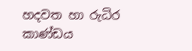හදවත හා රුධිර කාණ්ඩය